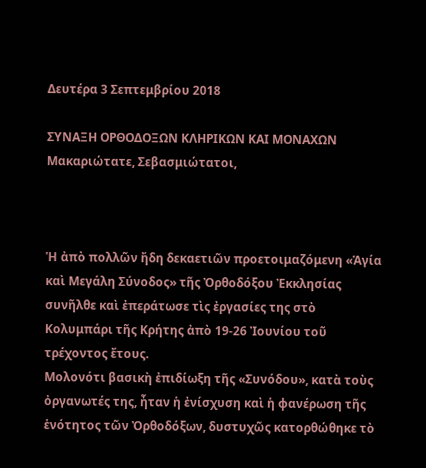Δευτέρα 3 Σεπτεμβρίου 2018

ΣΥΝΑΞΗ ΟΡΘΟΔΟΞΩΝ ΚΛΗΡΙΚΩΝ ΚΑΙ ΜΟΝΑΧΩΝ Μακαριώτατε, Σεβασμιώτατοι,



Ἡ ἀπὸ πολλῶν ἤδη δεκαετιῶν προετοιμαζόμενη «Ἁγία καὶ Μεγάλη Σύνοδος» τῆς Ὀρθοδόξου Ἐκκλησίας συνῆλθε καὶ ἐπεράτωσε τὶς ἐργασίες της στὸ Κολυμπάρι τῆς Κρήτης ἀπὸ 19-26 Ἰουνίου τοῦ τρέχοντος ἔτους.
Μολονότι βασικὴ ἐπιδίωξη τῆς «Συνόδου», κατὰ τοὺς ὀργανωτές της, ἦταν ἡ ἐνίσχυση καὶ ἡ φανέρωση τῆς ἑνότητος τῶν Ὀρθοδόξων, δυστυχῶς κατορθώθηκε τὸ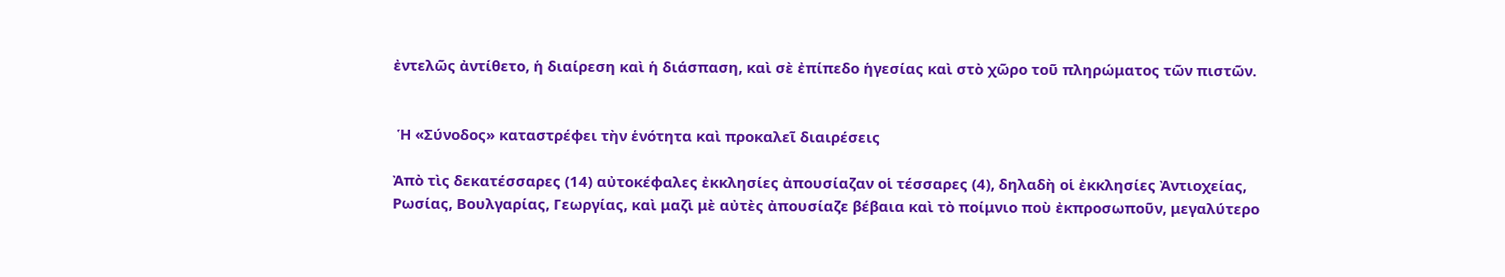ἐντελῶς ἀντίθετο, ἡ διαίρεση καὶ ἡ διάσπαση, καὶ σὲ ἐπίπεδο ἡγεσίας καὶ στὸ χῶρο τοῦ πληρώματος τῶν πιστῶν.


 Ἡ «Σύνοδος» καταστρέφει τὴν ἑνότητα καὶ προκαλεῖ διαιρέσεις

Ἀπὸ τὶς δεκατέσσαρες (14) αὐτοκέφαλες ἐκκλησίες ἀπουσίαζαν οἱ τέσσαρες (4), δηλαδὴ οἱ ἐκκλησίες Ἀντιοχείας, Ρωσίας, Βουλγαρίας, Γεωργίας, καὶ μαζὶ μὲ αὐτὲς ἀπουσίαζε βέβαια καὶ τὸ ποίμνιο ποὺ ἐκπροσωποῦν, μεγαλύτερο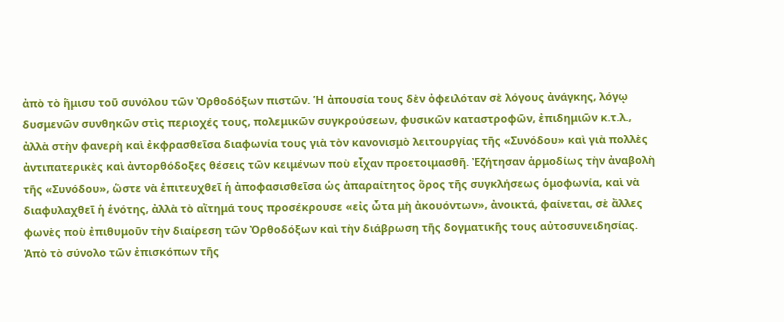ἀπὸ τὸ ἥμισυ τοῦ συνόλου τῶν Ὀρθοδόξων πιστῶν. Ἡ ἀπουσία τους δὲν ὀφειλόταν σὲ λόγους ἀνάγκης, λόγῳ δυσμενῶν συνθηκῶν στὶς περιοχές τους, πολεμικῶν συγκρούσεων, φυσικῶν καταστροφῶν, ἐπιδημιῶν κ.τ.λ., ἀλλὰ στὴν φανερὴ καὶ ἐκφρασθεῖσα διαφωνία τους γιὰ τὸν κανονισμὸ λειτουργίας τῆς «Συνόδου» καὶ γιὰ πολλὲς ἀντιπατερικὲς καὶ ἀντορθόδοξες θέσεις τῶν κειμένων ποὺ εἶχαν προετοιμασθῆ. Ἐζήτησαν ἁρμοδίως τὴν ἀναβολὴ τῆς «Συνόδου», ὥστε νὰ ἐπιτευχθεῖ ἡ ἀποφασισθεῖσα ὡς ἀπαραίτητος ὅρος τῆς συγκλήσεως ὁμοφωνία, καὶ νὰ διαφυλαχθεῖ ἡ ἑνότης, ἀλλὰ τὸ αἴτημά τους προσέκρουσε «εἰς ὦτα μὴ ἀκουόντων», ἀνοικτά, φαίνεται, σὲ ἄλλες φωνὲς ποὺ ἐπιθυμοῦν τὴν διαίρεση τῶν Ὀρθοδόξων καὶ τὴν διάβρωση τῆς δογματικῆς τους αὐτοσυνειδησίας.
Ἀπὸ τὸ σύνολο τῶν ἐπισκόπων τῆς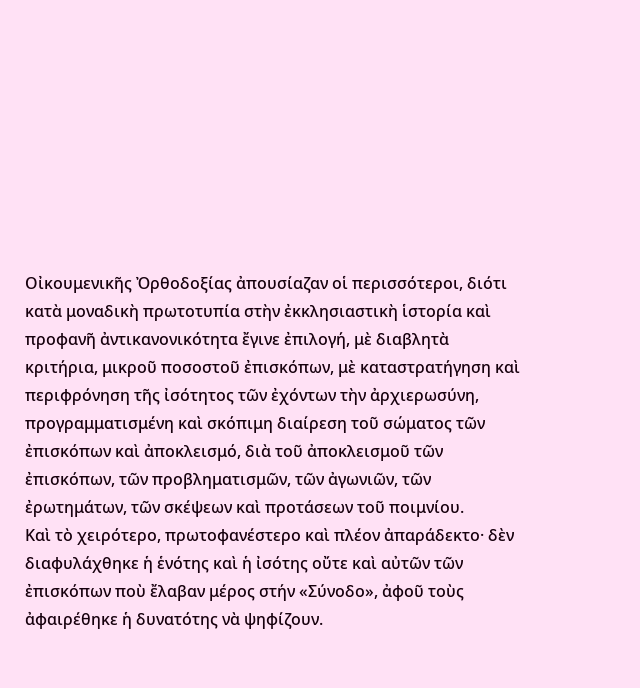Οἰκουμενικῆς Ὀρθοδοξίας ἀπουσίαζαν οἱ περισσότεροι, διότι κατὰ μοναδικὴ πρωτοτυπία στὴν ἐκκλησιαστικὴ ἱστορία καὶ προφανῆ ἀντικανονικότητα ἔγινε ἐπιλογή, μὲ διαβλητὰ κριτήρια, μικροῦ ποσοστοῦ ἐπισκόπων, μὲ καταστρατήγηση καὶ περιφρόνηση τῆς ἰσότητος τῶν ἐχόντων τὴν ἀρχιερωσύνη, προγραμματισμένη καὶ σκόπιμη διαίρεση τοῦ σώματος τῶν ἐπισκόπων καὶ ἀποκλεισμό, διὰ τοῦ ἀποκλεισμοῦ τῶν ἐπισκόπων, τῶν προβληματισμῶν, τῶν ἀγωνιῶν, τῶν ἐρωτημάτων, τῶν σκέψεων καὶ προτάσεων τοῦ ποιμνίου.
Καὶ τὸ χειρότερο, πρωτοφανέστερο καὶ πλέον ἀπαράδεκτο· δὲν διαφυλάχθηκε ἡ ἑνότης καὶ ἡ ἰσότης οὔτε καὶ αὐτῶν τῶν ἐπισκόπων ποὺ ἔλαβαν μέρος στήν «Σύνοδο», ἀφοῦ τοὺς ἀφαιρέθηκε ἡ δυνατότης νὰ ψηφίζουν.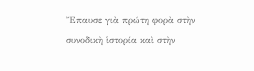Ἔπαυσε γιὰ πρώτη φορὰ στὴν συνοδικὴ ἱστορία καὶ στὴν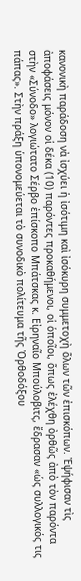κανονικὴ παράδοση νὰ ἰσχύει ἡ ἰσότιμη καὶ ἰσόκυρη συμμετοχὴ ὅλων τῶν ἐπισκόπων. Ἐψήφισαν τὶς ἀποφάσεις μόνον οἱ δέκα (10) παρόντες προκαθήμενοι, οἱ ὁποῖοι, ὅπως ἐλέχθη ὀρθῶς ἀπὸ τὸν παρόντα στὴν «Σύνοδο» λογιώτατο Σέρβο ἐπίσκοπο Μπάτσκας κ. Εἰρηναῖο Μπούλοβιτς, ἔδρασαν «ὡς συλλογικός τις πάπας». Στὴν πράξη ὑπονομεύεται τὸ συνοδικὸ πολίτευμα τῆς Ὀρθοδόξου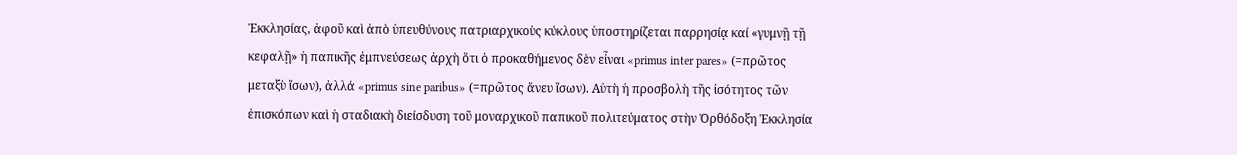Ἐκκλησίας, ἀφοῦ καὶ ἀπὸ ὑπευθύνους πατριαρχικοὺς κύκλους ὑποστηρίζεται παρρησίᾳ καί «γυμνῇ τῇ κεφαλῇ» ἡ παπικῆς ἐμπνεύσεως ἀρχὴ ὅτι ὁ προκαθήμενος δὲν εἶναι «primus inter pares» (=πρῶτος μεταξὺ ἴσων), ἀλλά «primus sine paribus» (=πρῶτος ἄνευ ἴσων). Αὐτὴ ἡ προσβολὴ τῆς ἰσότητος τῶν ἐπισκόπων καὶ ἡ σταδιακὴ διείσδυση τοῦ μοναρχικοῦ παπικοῦ πολιτεύματος στὴν Ὀρθόδοξη Ἐκκλησία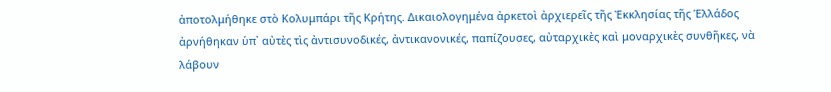ἀποτολμήθηκε στὸ Κολυμπάρι τῆς Κρήτης. Δικαιολογημένα ἀρκετοὶ ἀρχιερεῖς τῆς Ἐκκλησίας τῆς Ἑλλάδος ἀρνήθηκαν ὑπ᾽ αὐτὲς τὶς ἀντισυνοδικές, ἀντικανονικές, παπίζουσες, αὐταρχικὲς καὶ μοναρχικὲς συνθῆκες, νὰ λάβουν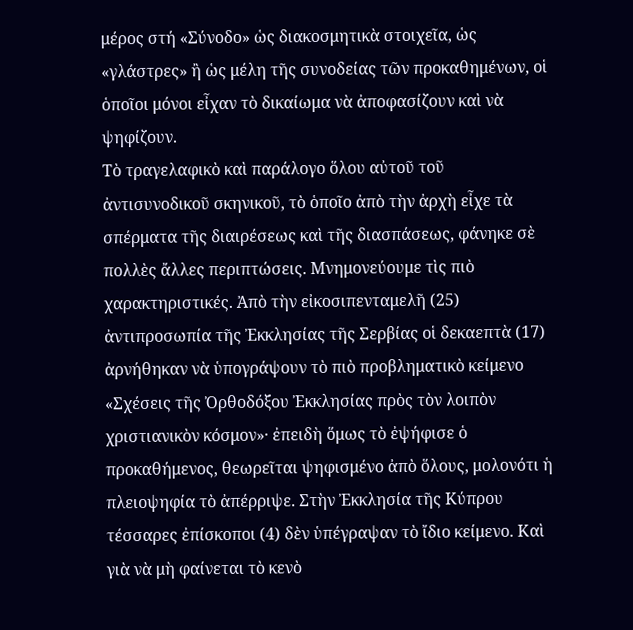μέρος στή «Σύνοδο» ὡς διακοσμητικὰ στοιχεῖα, ὡς «γλάστρες» ἢ ὡς μέλη τῆς συνοδείας τῶν προκαθημένων, οἱ ὁποῖοι μόνοι εἶχαν τὸ δικαίωμα νὰ ἀποφασίζουν καὶ νὰ ψηφίζουν.
Τὸ τραγελαφικὸ καὶ παράλογο ὅλου αὐτοῦ τοῦ ἀντισυνοδικοῦ σκηνικοῦ, τὸ ὁποῖο ἀπὸ τὴν ἀρχὴ εἶχε τὰ σπέρματα τῆς διαιρέσεως καὶ τῆς διασπάσεως, φάνηκε σὲ πολλὲς ἄλλες περιπτώσεις. Μνημονεύουμε τὶς πιὸ χαρακτηριστικές. Ἀπὸ τὴν εἰκοσιπενταμελῆ (25) ἀντιπροσωπία τῆς Ἐκκλησίας τῆς Σερβίας οἱ δεκαεπτὰ (17) ἀρνήθηκαν νὰ ὑπογράψουν τὸ πιὸ προβληματικὸ κείμενο «Σχέσεις τῆς Ὀρθοδόξου Ἐκκλησίας πρὸς τὸν λοιπὸν χριστιανικὸν κόσμον»· ἐπειδὴ ὅμως τὸ ἐψήφισε ὁ προκαθήμενος, θεωρεῖται ψηφισμένο ἀπὸ ὅλους, μολονότι ἡ πλειοψηφία τὸ ἀπέρριψε. Στὴν Ἐκκλησία τῆς Κύπρου τέσσαρες ἐπίσκοποι (4) δὲν ὑπέγραψαν τὸ ἴδιο κείμενο. Καὶ γιὰ νὰ μὴ φαίνεται τὸ κενὸ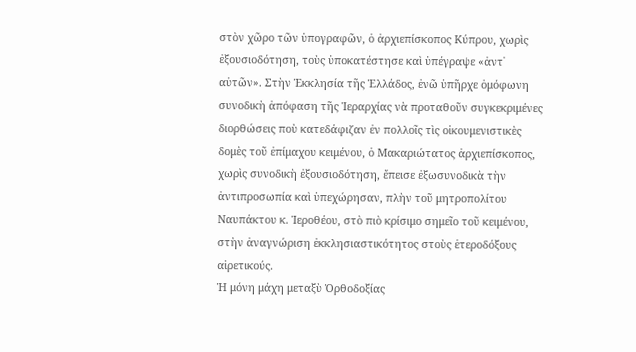στὸν χῶρο τῶν ὑπογραφῶν, ὁ ἀρχιεπίσκοπος Κύπρου, χωρὶς ἐξουσιοδότηση, τοὺς ὑποκατέστησε καὶ ὑπέγραψε «ἀντ᾽ αὐτῶν». Στὴν Ἐκκλησία τῆς Ἑλλάδος, ἐνῶ ὑπῆρχε ὁμόφωνη συνοδικὴ ἀπόφαση τῆς Ἱεραρχίας νὰ προταθοῦν συγκεκριμένες διορθώσεις ποὺ κατεδάφιζαν ἐν πολλοῖς τὶς οἰκουμενιστικὲς δομὲς τοῦ ἐπίμαχου κειμένου, ὁ Μακαριώτατος ἀρχιεπίσκοπος, χωρὶς συνοδικὴ ἐξουσιοδότηση, ἔπεισε ἐξωσυνοδικὰ τὴν ἀντιπροσωπία καὶ ὑπεχώρησαν, πλὴν τοῦ μητροπολίτου Ναυπάκτου κ. Ἱεροθέου, στὸ πιὸ κρίσιμο σημεῖο τοῦ κειμένου, στὴν ἀναγνώριση ἐκκλησιαστικότητος στοὺς ἑτεροδόξους αἱρετικούς.
Ἡ μόνη μάχη μεταξὺ Ὀρθοδοξίας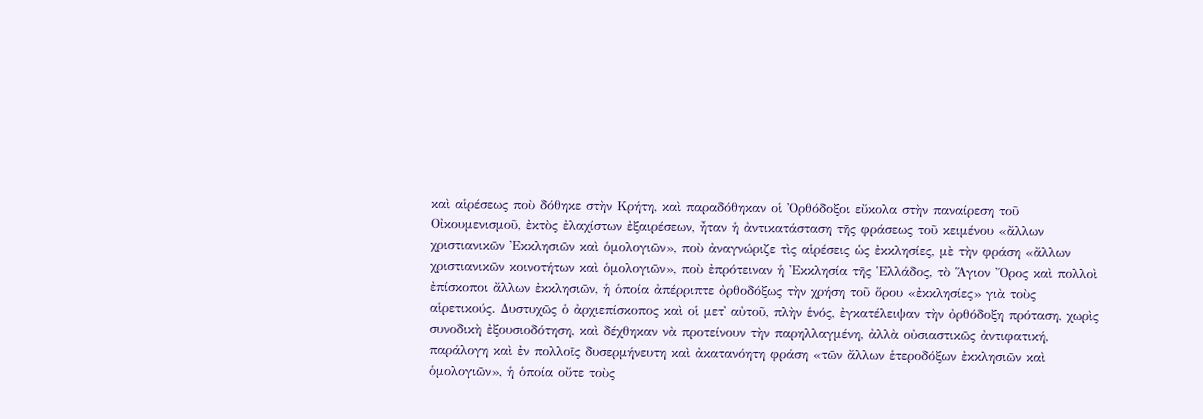καὶ αἱρέσεως ποὺ δόθηκε στὴν Κρήτη, καὶ παραδόθηκαν οἱ Ὀρθόδοξοι εὔκολα στὴν παναίρεση τοῦ Οἰκουμενισμοῦ, ἐκτὸς ἐλαχίστων ἐξαιρέσεων, ἦταν ἡ ἀντικατάσταση τῆς φράσεως τοῦ κειμένου «ἄλλων χριστιανικῶν Ἐκκλησιῶν καὶ ὁμολογιῶν», ποὺ ἀναγνώριζε τὶς αἱρέσεις ὡς ἐκκλησίες, μὲ τὴν φράση «ἄλλων χριστιανικῶν κοινοτήτων καὶ ὁμολογιῶν», ποὺ ἐπρότειναν ἡ Ἐκκλησία τῆς Ἑλλάδος, τὸ Ἅγιον Ὄρος καὶ πολλοὶ ἐπίσκοποι ἄλλων ἐκκλησιῶν, ἡ ὁποία ἀπέρριπτε ὀρθοδόξως τὴν χρήση τοῦ ὅρου «ἐκκλησίες» γιὰ τοὺς αἱρετικούς. Δυστυχῶς ὁ ἀρχιεπίσκοπος καὶ οἱ μετ᾽ αὐτοῦ, πλὴν ἑνός, ἐγκατέλειψαν τὴν ὀρθόδοξη πρόταση, χωρὶς συνοδικὴ ἐξουσιοδότηση, καὶ δέχθηκαν νὰ προτείνουν τὴν παρηλλαγμένη, ἀλλὰ οὐσιαστικῶς ἀντιφατική, παράλογη καὶ ἐν πολλοῖς δυσερμήνευτη καὶ ἀκατανόητη φράση «τῶν ἄλλων ἑτεροδόξων ἐκκλησιῶν καὶ ὁμολογιῶν», ἡ ὁποία οὔτε τοὺς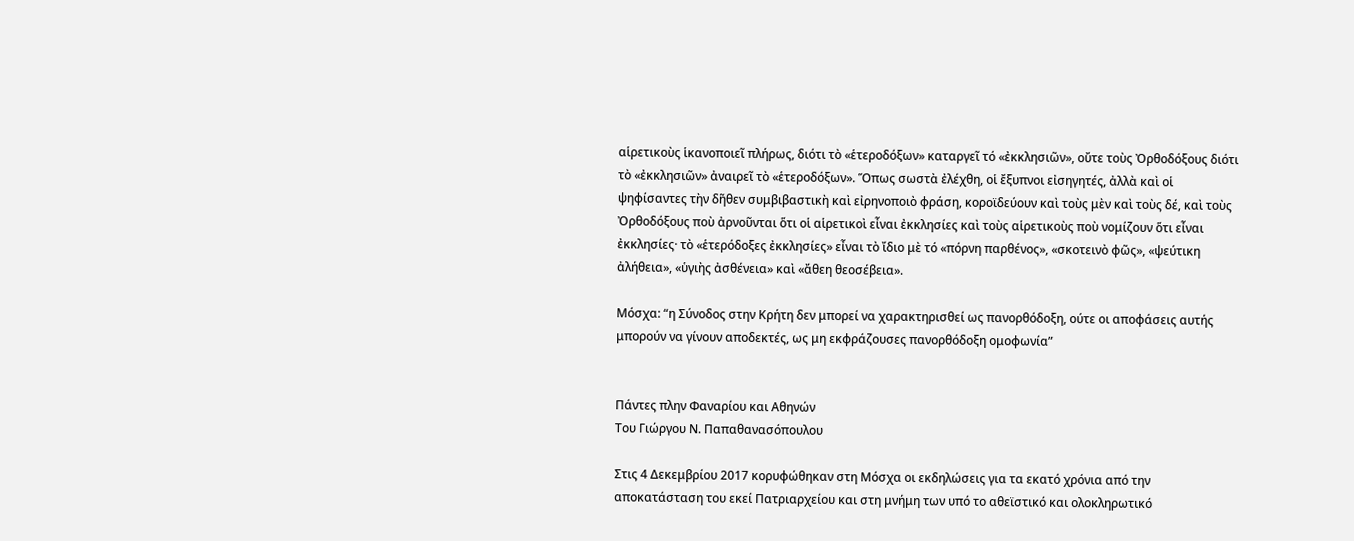αἱρετικοὺς ἱκανοποιεῖ πλήρως, διότι τὸ «ἑτεροδόξων» καταργεῖ τό «ἐκκλησιῶν», οὔτε τοὺς Ὀρθοδόξους διότι τὸ «ἐκκλησιῶν» ἀναιρεῖ τὸ «ἑτεροδόξων». Ὅπως σωστὰ ἐλέχθη, οἱ ἔξυπνοι εἰσηγητές, ἀλλὰ καὶ οἱ ψηφίσαντες τὴν δῆθεν συμβιβαστικὴ καὶ εἰρηνοποιὸ φράση, κοροϊδεύουν καὶ τοὺς μὲν καὶ τοὺς δέ, καὶ τοὺς Ὀρθοδόξους ποὺ ἀρνοῦνται ὅτι οἱ αἱρετικοὶ εἶναι ἐκκλησίες καὶ τοὺς αἱρετικοὺς ποὺ νομίζουν ὅτι εἶναι ἐκκλησίες· τὸ «ἑτερόδοξες ἐκκλησίες» εἶναι τὸ ἴδιο μὲ τό «πόρνη παρθένος», «σκοτεινὸ φῶς», «ψεύτικη ἀλήθεια», «ὑγιὴς ἀσθένεια» καὶ «ἄθεη θεοσέβεια».

Μόσχα: “η Σύνοδος στην Κρήτη δεν μπορεί να χαρακτηρισθεί ως πανορθόδοξη, ούτε οι αποφάσεις αυτής μπορούν να γίνουν αποδεκτές, ως μη εκφράζουσες πανορθόδοξη ομοφωνία”


Πάντες πλην Φαναρίου και Αθηνών
Του Γιώργου Ν. Παπαθανασόπουλου

Στις 4 Δεκεμβρίου 2017 κορυφώθηκαν στη Μόσχα οι εκδηλώσεις για τα εκατό χρόνια από την αποκατάσταση του εκεί Πατριαρχείου και στη μνήμη των υπό το αθεϊστικό και ολοκληρωτικό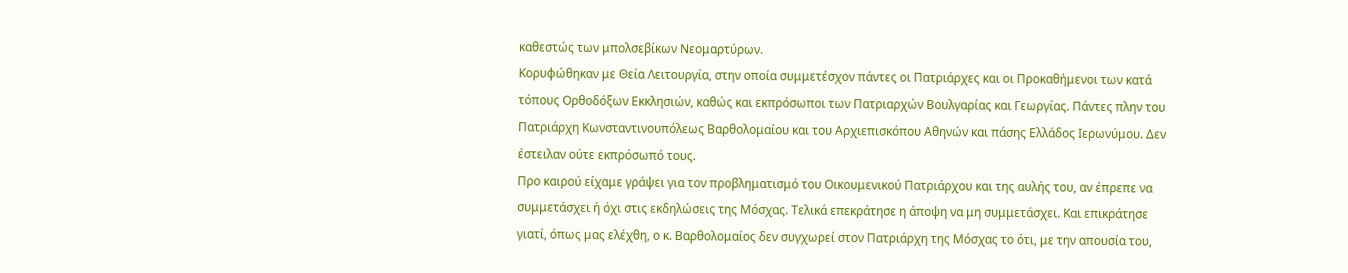καθεστώς των μπολσεβίκων Νεομαρτύρων.
Κορυφώθηκαν με Θεία Λειτουργία, στην οποία συμμετέσχον πάντες οι Πατριάρχες και οι Προκαθήμενοι των κατά τόπους Ορθοδόξων Εκκλησιών, καθώς και εκπρόσωποι των Πατριαρχών Βουλγαρίας και Γεωργίας. Πάντες πλην του Πατριάρχη Κωνσταντινουπόλεως Βαρθολομαίου και του Αρχιεπισκόπου Αθηνών και πάσης Ελλάδος Ιερωνύμου. Δεν έστειλαν ούτε εκπρόσωπό τους.
Προ καιρού είχαμε γράψει για τον προβληματισμό του Οικουμενικού Πατριάρχου και της αυλής του, αν έπρεπε να συμμετάσχει ή όχι στις εκδηλώσεις της Μόσχας. Τελικά επεκράτησε η άποψη να μη συμμετάσχει. Και επικράτησε γιατί, όπως μας ελέχθη, ο κ. Βαρθολομαίος δεν συγχωρεί στον Πατριάρχη της Μόσχας το ότι, με την απουσία του,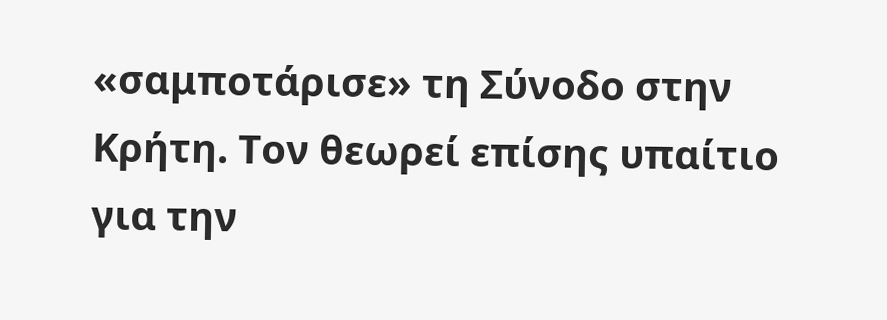«σαμποτάρισε» τη Σύνοδο στην Κρήτη. Τον θεωρεί επίσης υπαίτιο για την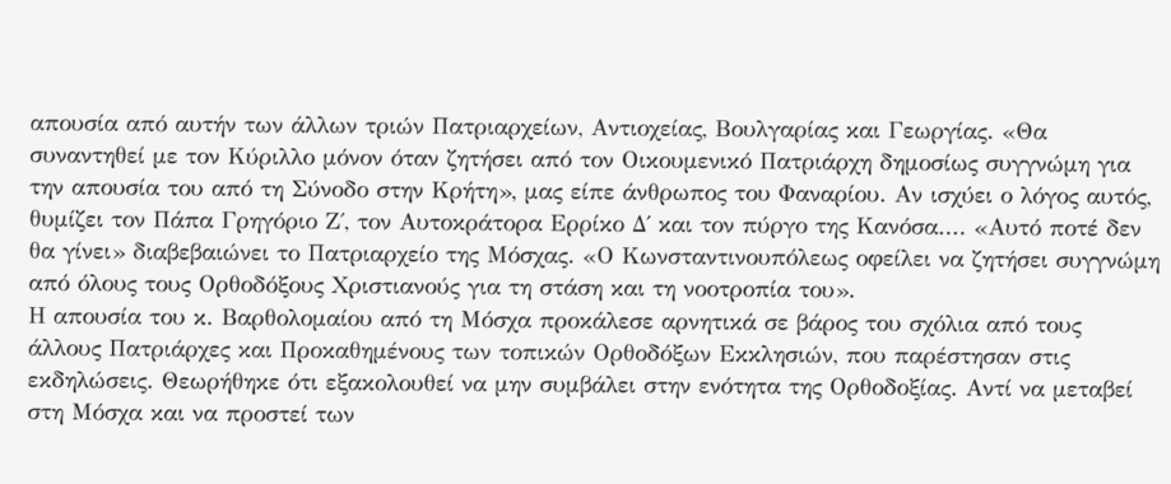απουσία από αυτήν των άλλων τριών Πατριαρχείων, Αντιοχείας, Βουλγαρίας και Γεωργίας. «Θα συναντηθεί με τον Κύριλλο μόνον όταν ζητήσει από τον Οικουμενικό Πατριάρχη δημοσίως συγγνώμη για την απουσία του από τη Σύνοδο στην Κρήτη», μας είπε άνθρωπος του Φαναρίου. Αν ισχύει ο λόγος αυτός, θυμίζει τον Πάπα Γρηγόριο Ζ΄, τον Αυτοκράτορα Ερρίκο Δ΄ και τον πύργο της Κανόσα.... «Αυτό ποτέ δεν θα γίνει» διαβεβαιώνει το Πατριαρχείο της Μόσχας. «Ο Κωνσταντινουπόλεως οφείλει να ζητήσει συγγνώμη από όλους τους Ορθοδόξους Χριστιανούς για τη στάση και τη νοοτροπία του».
Η απουσία του κ. Βαρθολομαίου από τη Μόσχα προκάλεσε αρνητικά σε βάρος του σχόλια από τους άλλους Πατριάρχες και Προκαθημένους των τοπικών Ορθοδόξων Εκκλησιών, που παρέστησαν στις εκδηλώσεις. Θεωρήθηκε ότι εξακολουθεί να μην συμβάλει στην ενότητα της Ορθοδοξίας. Αντί να μεταβεί στη Μόσχα και να προστεί των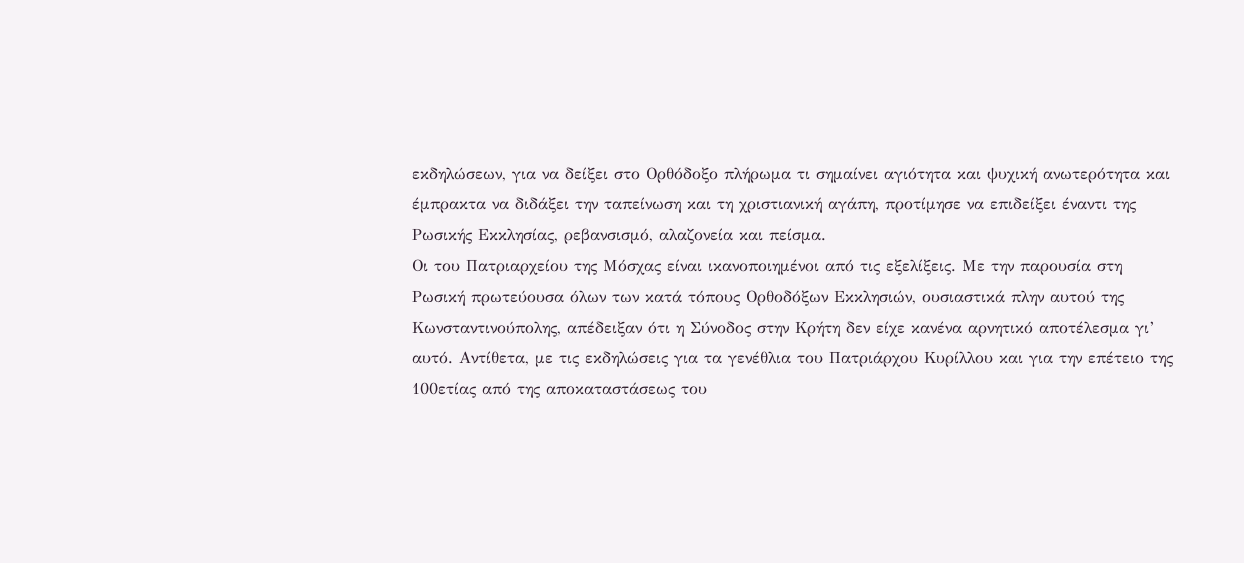εκδηλώσεων, για να δείξει στο Ορθόδοξο πλήρωμα τι σημαίνει αγιότητα και ψυχική ανωτερότητα και έμπρακτα να διδάξει την ταπείνωση και τη χριστιανική αγάπη, προτίμησε να επιδείξει έναντι της Ρωσικής Εκκλησίας, ρεβανσισμό, αλαζονεία και πείσμα.
Οι του Πατριαρχείου της Μόσχας είναι ικανοποιημένοι από τις εξελίξεις. Με την παρουσία στη Ρωσική πρωτεύουσα όλων των κατά τόπους Ορθοδόξων Εκκλησιών, ουσιαστικά πλην αυτού της Κωνσταντινούπολης, απέδειξαν ότι η Σύνοδος στην Κρήτη δεν είχε κανένα αρνητικό αποτέλεσμα γι’ αυτό. Αντίθετα, με τις εκδηλώσεις για τα γενέθλια του Πατριάρχου Κυρίλλου και για την επέτειο της 100ετίας από της αποκαταστάσεως του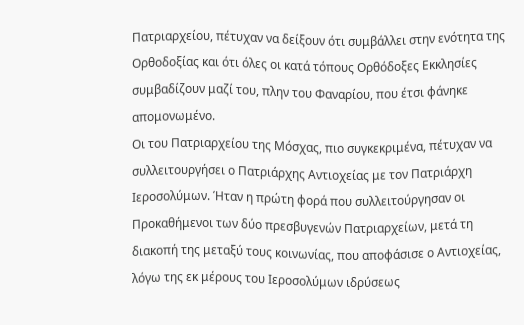Πατριαρχείου, πέτυχαν να δείξουν ότι συμβάλλει στην ενότητα της Ορθοδοξίας και ότι όλες οι κατά τόπους Ορθόδοξες Εκκλησίες συμβαδίζουν μαζί του, πλην του Φαναρίου, που έτσι φάνηκε απομονωμένο.
Οι του Πατριαρχείου της Μόσχας, πιο συγκεκριμένα, πέτυχαν να συλλειτουργήσει ο Πατριάρχης Αντιοχείας με τον Πατριάρχη Ιεροσολύμων. Ήταν η πρώτη φορά που συλλειτούργησαν οι Προκαθήμενοι των δύο πρεσβυγενών Πατριαρχείων, μετά τη διακοπή της μεταξύ τους κοινωνίας, που αποφάσισε ο Αντιοχείας, λόγω της εκ μέρους του Ιεροσολύμων ιδρύσεως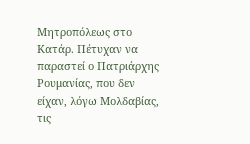Μητροπόλεως στο Κατάρ. Πέτυχαν να παραστεί ο Πατριάρχης Ρουμανίας, που δεν είχαν, λόγω Μολδαβίας, τις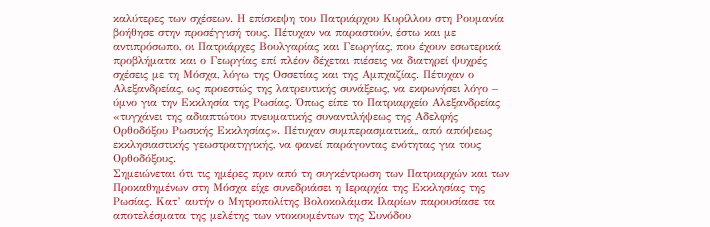καλύτερες των σχέσεων. Η επίσκεψη του Πατριάρχου Κυρίλλου στη Ρουμανία βοήθησε στην προσέγγισή τους. Πέτυχαν να παραστούν, έστω και με αντιπρόσωπο, οι Πατριάρχες Βουλγαρίας και Γεωργίας, που έχουν εσωτερικά προβλήματα και ο Γεωργίας επί πλέον δέχεται πιέσεις να διατηρεί ψυχρές σχέσεις με τη Μόσχα, λόγω της Οσσετίας και της Αμπχαζίας. Πέτυχαν ο Αλεξανδρείας, ως προεστώς της λατρευτικής συνάξεως, να εκφωνήσει λόγο – ύμνο για την Εκκλησία της Ρωσίας. Όπως είπε το Πατριαρχείο Αλεξανδρείας «τυγχάνει της αδιαπτώτου πνευματικής συναντιλήψεως της Αδελφής Ορθοδόξου Ρωσικής Εκκλησίας». Πέτυχαν συμπερασματικά,, από απόψεως εκκλησιαστικής γεωστρατηγικής, να φανεί παράγοντας ενότητας για τους Ορθοδόξους.
Σημειώνεται ότι τις ημέρες πριν από τη συγκέντρωση των Πατριαρχών και των Προκαθημένων στη Μόσχα είχε συνεδριάσει η Ιεραρχία της Εκκλησίας της Ρωσίας. Κατ’ αυτήν ο Μητροπολίτης Βολοκολάμσκ Ιλαρίων παρουσίασε τα αποτελέσματα της μελέτης των ντοκουμέντων της Συνόδου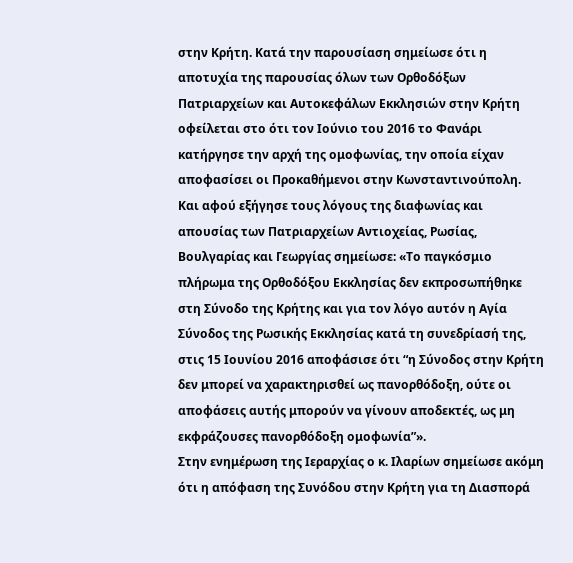στην Κρήτη. Κατά την παρουσίαση σημείωσε ότι η αποτυχία της παρουσίας όλων των Ορθοδόξων Πατριαρχείων και Αυτοκεφάλων Εκκλησιών στην Κρήτη οφείλεται στο ότι τον Ιούνιο του 2016 το Φανάρι κατήργησε την αρχή της ομοφωνίας, την οποία είχαν αποφασίσει οι Προκαθήμενοι στην Κωνσταντινούπολη. Και αφού εξήγησε τους λόγους της διαφωνίας και απουσίας των Πατριαρχείων Αντιοχείας, Ρωσίας, Βουλγαρίας και Γεωργίας σημείωσε: «Το παγκόσμιο πλήρωμα της Ορθοδόξου Εκκλησίας δεν εκπροσωπήθηκε στη Σύνοδο της Κρήτης και για τον λόγο αυτόν η Αγία Σύνοδος της Ρωσικής Εκκλησίας κατά τη συνεδρίασή της, στις 15 Ιουνίου 2016 αποφάσισε ότι “η Σύνοδος στην Κρήτη δεν μπορεί να χαρακτηρισθεί ως πανορθόδοξη, ούτε οι αποφάσεις αυτής μπορούν να γίνουν αποδεκτές, ως μη εκφράζουσες πανορθόδοξη ομοφωνία”».
Στην ενημέρωση της Ιεραρχίας ο κ. Ιλαρίων σημείωσε ακόμη ότι η απόφαση της Συνόδου στην Κρήτη για τη Διασπορά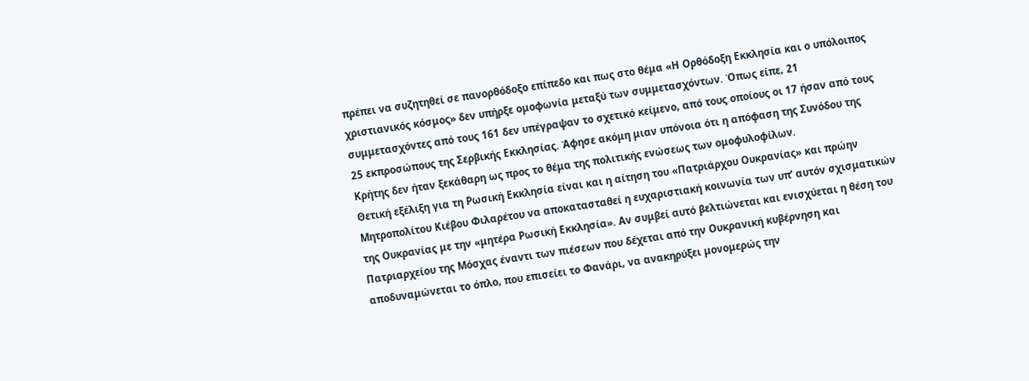πρέπει να συζητηθεί σε πανορθόδοξο επίπεδο και πως στο θέμα «Η Ορθόδοξη Εκκλησία και ο υπόλοιπος χριστιανικός κόσμος» δεν υπήρξε ομοφωνία μεταξύ των συμμετασχόντων. Όπως είπε, 21 συμμετασχόντες από τους 161 δεν υπέγραψαν το σχετικό κείμενο, από τους οποίους οι 17 ήσαν από τους 25 εκπροσώπους της Σερβικής Εκκλησίας. Άφησε ακόμη μιαν υπόνοια ότι η απόφαση της Συνόδου της Κρήτης δεν ήταν ξεκάθαρη ως προς το θέμα της πολιτικής ενώσεως των ομοφυλοφίλων.
Θετική εξέλιξη για τη Ρωσική Εκκλησία είναι και η αίτηση του «Πατριάρχου Ουκρανίας» και πρώην Μητροπολίτου Κιέβου Φιλαρέτου να αποκατασταθεί η ευχαριστιακή κοινωνία των υπ’ αυτόν σχισματικών της Ουκρανίας με την «μητέρα Ρωσική Εκκλησία». Αν συμβεί αυτό βελτιώνεται και ενισχύεται η θέση του Πατριαρχείου της Μόσχας έναντι των πιέσεων που δέχεται από την Ουκρανική κυβέρνηση και αποδυναμώνεται το όπλο, που επισείει το Φανάρι, να ανακηρύξει μονομερώς την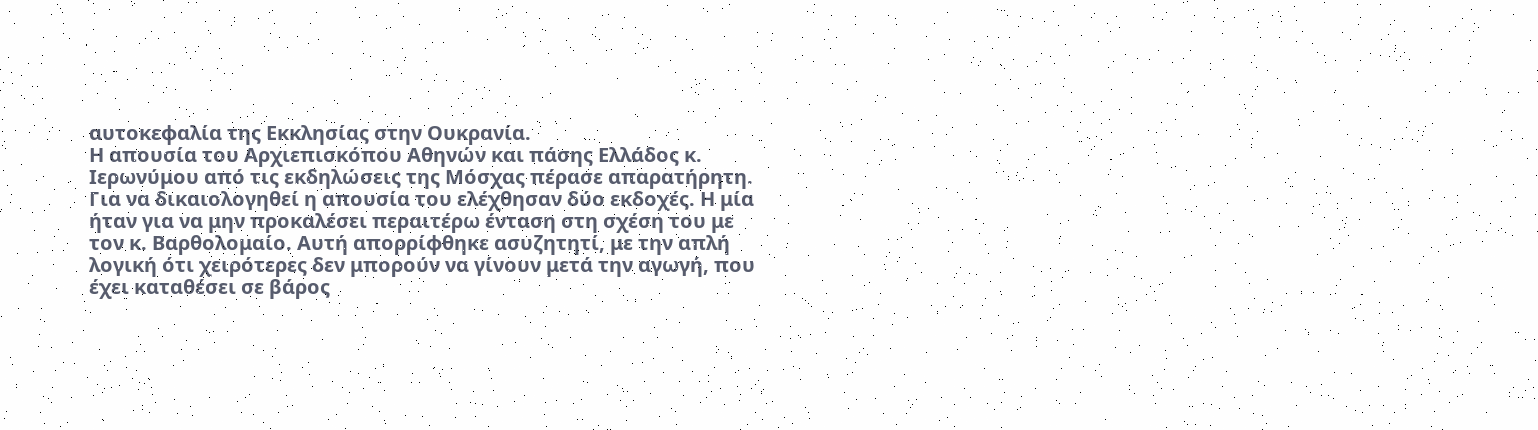αυτοκεφαλία της Εκκλησίας στην Ουκρανία.
Η απουσία του Αρχιεπισκόπου Αθηνών και πάσης Ελλάδος κ. Ιερωνύμου από τις εκδηλώσεις της Μόσχας πέρασε απαρατήρητη. Για να δικαιολογηθεί η απουσία του ελέχθησαν δύο εκδοχές. Η μία ήταν για να μην προκαλέσει περαιτέρω ένταση στη σχέση του με τον κ. Βαρθολομαίο. Αυτή απορρίφθηκε ασυζητητί, με την απλή λογική ότι χειρότερες δεν μπορούν να γίνουν μετά την αγωγή, που έχει καταθέσει σε βάρος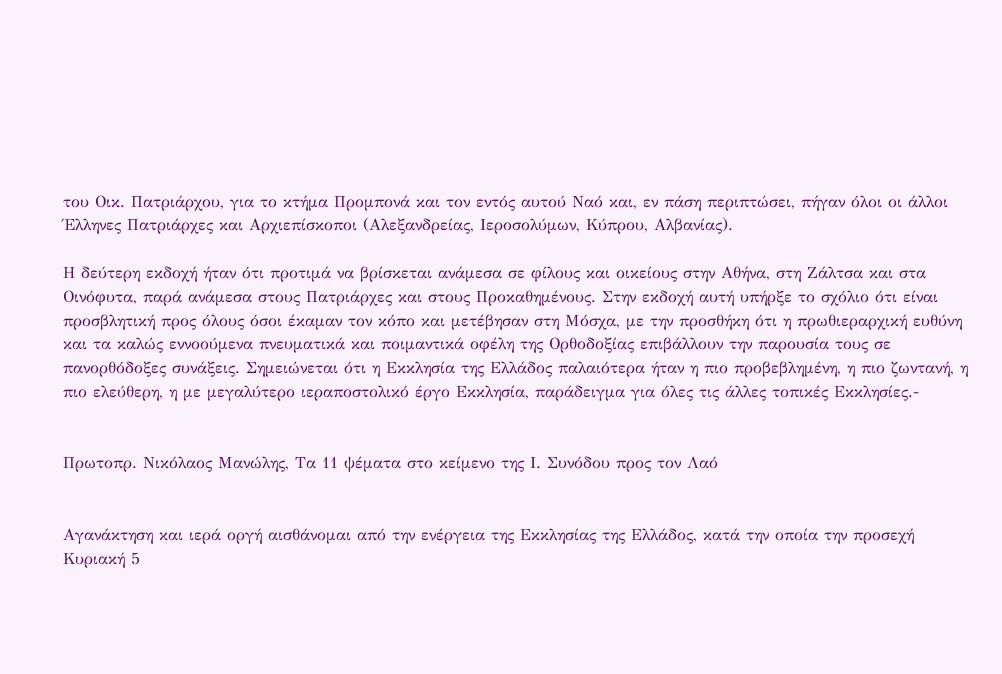του Οικ. Πατριάρχου, για το κτήμα Προμπονά και τον εντός αυτού Ναό και, εν πάση περιπτώσει, πήγαν όλοι οι άλλοι Έλληνες Πατριάρχες και Αρχιεπίσκοποι (Αλεξανδρείας, Ιεροσολύμων, Κύπρου, Αλβανίας).

Η δεύτερη εκδοχή ήταν ότι προτιμά να βρίσκεται ανάμεσα σε φίλους και οικείους στην Αθήνα, στη Ζάλτσα και στα Οινόφυτα, παρά ανάμεσα στους Πατριάρχες και στους Προκαθημένους. Στην εκδοχή αυτή υπήρξε το σχόλιο ότι είναι προσβλητική προς όλους όσοι έκαμαν τον κόπο και μετέβησαν στη Μόσχα, με την προσθήκη ότι η πρωθιεραρχική ευθύνη και τα καλώς εννοούμενα πνευματικά και ποιμαντικά οφέλη της Ορθοδοξίας επιβάλλουν την παρουσία τους σε πανορθόδοξες συνάξεις. Σημειώνεται ότι η Εκκλησία της Ελλάδος παλαιότερα ήταν η πιο προβεβλημένη, η πιο ζωντανή, η πιο ελεύθερη, η με μεγαλύτερο ιεραποστολικό έργο Εκκλησία, παράδειγμα για όλες τις άλλες τοπικές Εκκλησίες.-


Πρωτοπρ. Νικόλαος Μανώλης, Τα 11 ψέματα στο κείμενο της Ι. Συνόδου προς τον Λαό


Αγανάκτηση και ιερά οργή αισθάνομαι από την ενέργεια της Εκκλησίας της Ελλάδος, κατά την οποία την προσεχή Κυριακή 5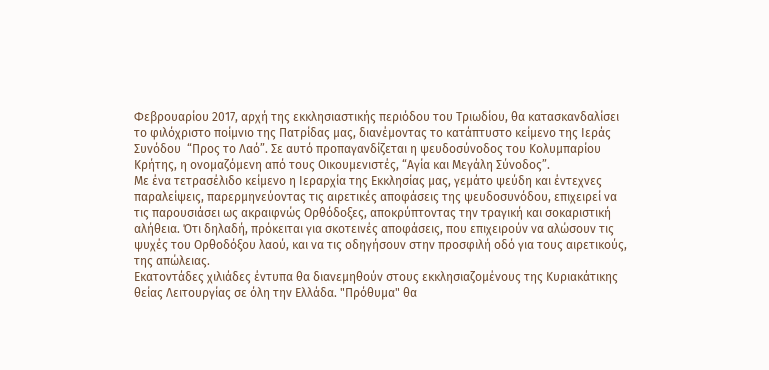Φεβρουαρίου 2017, αρχή της εκκλησιαστικής περιόδου του Τριωδίου, θα κατασκανδαλίσει το φιλόχριστο ποίμνιο της Πατρίδας μας, διανέμοντας το κατάπτυστο κείμενο της Ιεράς Συνόδου  “Προς το Λαό”. Σε αυτό προπαγανδίζεται η ψευδοσύνοδος του Κολυμπαρίου Κρήτης, η ονομαζόμενη από τους Οικουμενιστές, “Αγία και Μεγάλη Σύνοδος”.
Με ένα τετρασέλιδο κείμενο η Ιεραρχία της Εκκλησίας μας, γεμάτο ψεύδη και έντεχνες παραλείψεις, παρερμηνεύοντας τις αιρετικές αποφάσεις της ψευδοσυνόδου, επιχειρεί να τις παρουσιάσει ως ακραιφνώς Ορθόδοξες, αποκρύπτοντας την τραγική και σοκαριστική αλήθεια. Ότι δηλαδή, πρόκειται για σκοτεινές αποφάσεις, που επιχειρούν να αλώσουν τις ψυχές του Ορθοδόξου λαού, και να τις οδηγήσουν στην προσφιλή οδό για τους αιρετικούς, της απώλειας.
Εκατοντάδες χιλιάδες έντυπα θα διανεμηθούν στους εκκλησιαζομένους της Κυριακάτικης θείας Λειτουργίας σε όλη την Ελλάδα. "Πρόθυμα" θα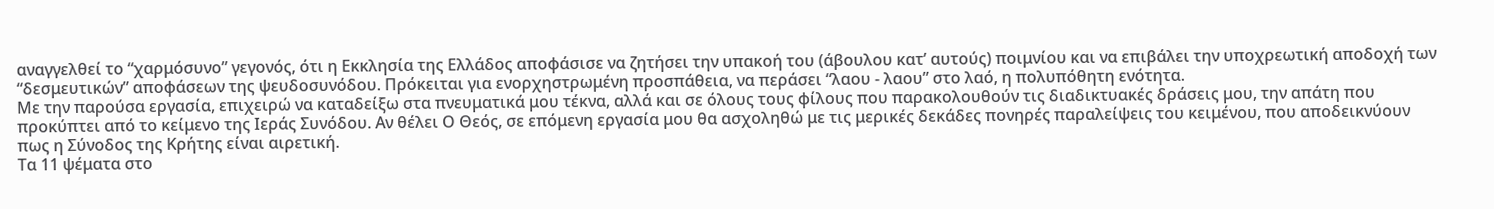αναγγελθεί το “χαρμόσυνο” γεγονός, ότι η Εκκλησία της Ελλάδος αποφάσισε να ζητήσει την υπακοή του (άβουλου κατ’ αυτούς) ποιμνίου και να επιβάλει την υποχρεωτική αποδοχή των “δεσμευτικών” αποφάσεων της ψευδοσυνόδου. Πρόκειται για ενορχηστρωμένη προσπάθεια, να περάσει “λαου - λαου” στο λαό, η πολυπόθητη ενότητα.
Με την παρούσα εργασία, επιχειρώ να καταδείξω στα πνευματικά μου τέκνα, αλλά και σε όλους τους φίλους που παρακολουθούν τις διαδικτυακές δράσεις μου, την απάτη που προκύπτει από το κείμενο της Ιεράς Συνόδου. Αν θέλει Ο Θεός, σε επόμενη εργασία μου θα ασχοληθώ με τις μερικές δεκάδες πονηρές παραλείψεις του κειμένου, που αποδεικνύουν πως η Σύνοδος της Κρήτης είναι αιρετική.
Τα 11 ψέματα στο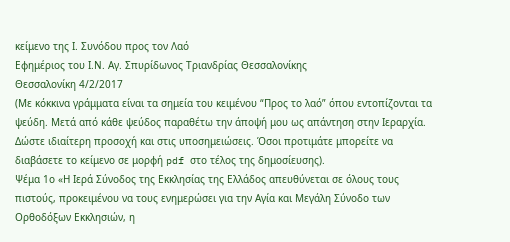κείμενο της Ι. Συνόδου προς τον Λαό
Εφημέριος του Ι.Ν. Αγ. Σπυρίδωνος Τριανδρίας Θεσσαλονίκης
Θεσσαλονίκη 4/2/2017
(Με κόκκινα γράμματα είναι τα σημεία του κειμένου “Προς το λαό” όπου εντοπίζονται τα ψεύδη. Μετά από κάθε ψεύδος παραθέτω την άποψή μου ως απάντηση στην Ιεραρχία. Δώστε ιδιαίτερη προσοχή και στις υποσημειώσεις. Όσοι προτιμάτε μπορείτε να διαβάσετε το κείμενο σε μορφή pdf στο τέλος της δημοσίευσης).
Ψέμα 1ο «Η Ιερά Σύνοδος της Εκκλησίας της Ελλάδος απευθύνεται σε όλους τους πιστούς, προκειμένου να τους ενημερώσει για την Αγία και Μεγάλη Σύνοδο των Ορθοδόξων Εκκλησιών, η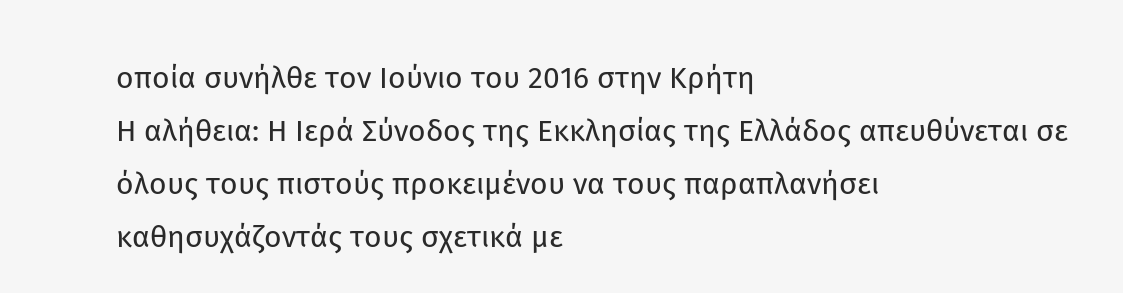οποία συνήλθε τον Ιούνιο του 2016 στην Κρήτη
Η αλήθεια: Η Ιερά Σύνοδος της Εκκλησίας της Ελλάδος απευθύνεται σε όλους τους πιστούς προκειμένου να τους παραπλανήσει καθησυχάζοντάς τους σχετικά με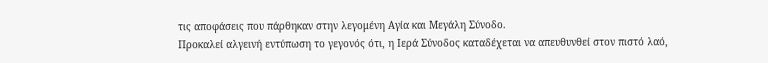τις αποφάσεις που πάρθηκαν στην λεγομένη Αγία και Μεγάλη Σύνοδο.
Προκαλεί αλγεινή εντύπωση το γεγονός ότι, η Ιερά Σύνοδος καταδέχεται να απευθυνθεί στον πιστό λαό,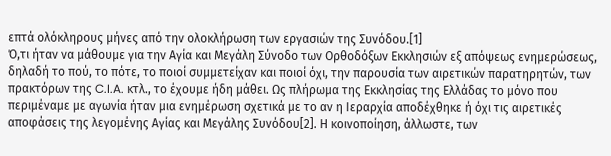επτά ολόκληρους μήνες από την ολοκλήρωση των εργασιών της Συνόδου.[1]
Ό,τι ήταν να μάθουμε για την Αγία και Μεγάλη Σύνοδο των Ορθοδόξων Εκκλησιών εξ απόψεως ενημερώσεως, δηλαδή το πού, το πότε, το ποιοί συμμετείχαν και ποιοί όχι, την παρουσία των αιρετικών παρατηρητών, των πρακτόρων της C.I.A. κτλ., το έχουμε ήδη μάθει. Ως πλήρωμα της Εκκλησίας της Ελλάδας το μόνο που περιμέναμε με αγωνία ήταν μια ενημέρωση σχετικά με το αν η Ιεραρχία αποδέχθηκε ή όχι τις αιρετικές αποφάσεις της λεγομένης Αγίας και Μεγάλης Συνόδου[2]. Η κοινοποίηση, άλλωστε, των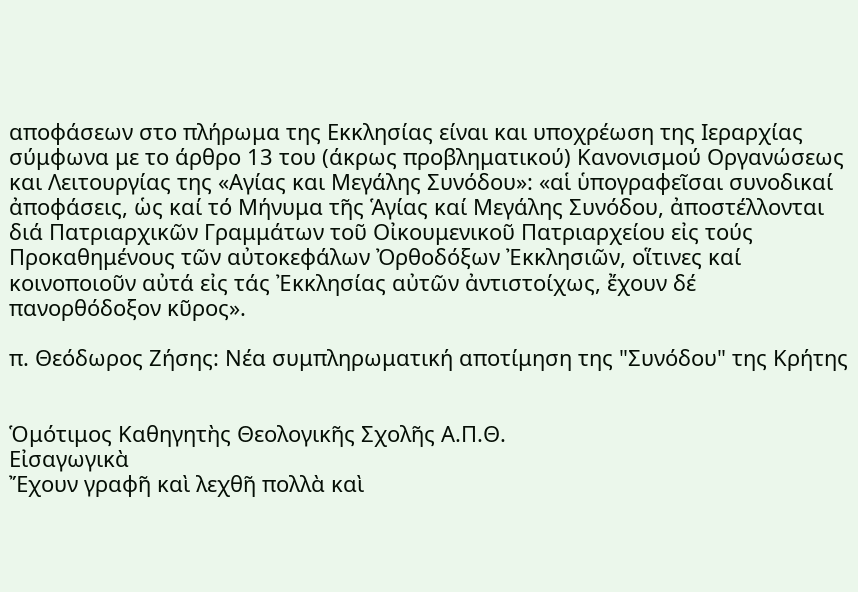αποφάσεων στο πλήρωμα της Εκκλησίας είναι και υποχρέωση της Ιεραρχίας σύμφωνα με το άρθρο 13 του (άκρως προβληματικού) Κανονισμού Οργανώσεως και Λειτουργίας της «Αγίας και Μεγάλης Συνόδου»: «αἱ ὑπογραφεῖσαι συνοδικαί ἀποφάσεις, ὡς καί τό Μήνυμα τῆς Ἁγίας καί Μεγάλης Συνόδου, ἀποστέλλονται διά Πατριαρχικῶν Γραμμάτων τοῦ Οἰκουμενικοῦ Πατριαρχείου εἰς τούς Προκαθημένους τῶν αὐτοκεφάλων Ὀρθοδόξων Ἐκκλησιῶν, οἵτινες καί κοινοποιοῦν αὐτά εἰς τάς Ἐκκλησίας αὐτῶν ἀντιστοίχως, ἔχουν δέ πανορθόδοξον κῦρος».

π. Θεόδωρος Ζήσης: Νέα συμπληρωματική αποτίμηση της "Συνόδου" της Κρήτης


Ὁμότιμος Καθηγητὴς Θεολογικῆς Σχολῆς Α.Π.Θ.
Εἰσαγωγικὰ
Ἔχουν γραφῆ καὶ λεχθῆ πολλὰ καὶ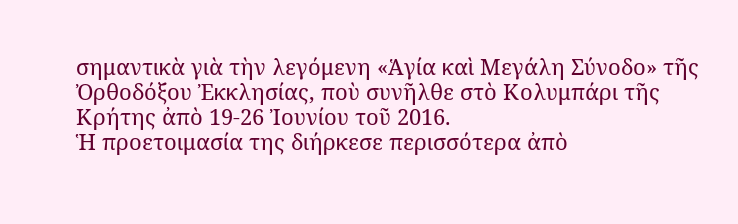σημαντικὰ γιὰ τὴν λεγόμενη «Ἁγία καὶ Μεγάλη Σύνοδο» τῆς Ὀρθοδόξου Ἐκκλησίας, ποὺ συνῆλθε στὸ Κολυμπάρι τῆς Κρήτης ἀπὸ 19-26 Ἰουνίου τοῦ 2016.
Ἡ προετοιμασία της διήρκεσε περισσότερα ἀπὸ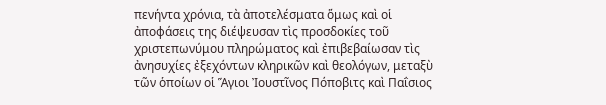πενήντα χρόνια, τὰ ἀποτελέσματα ὅμως καὶ οἱ ἀποφάσεις της διέψευσαν τὶς προσδοκίες τοῦ χριστεπωνύμου πληρώματος καὶ ἐπιβεβαίωσαν τὶς ἀνησυχίες ἐξεχόντων κληρικῶν καὶ θεολόγων, μεταξὺ τῶν ὁποίων οἱ Ἅγιοι Ἰουστῖνος Πόποβιτς καὶ Παΐσιος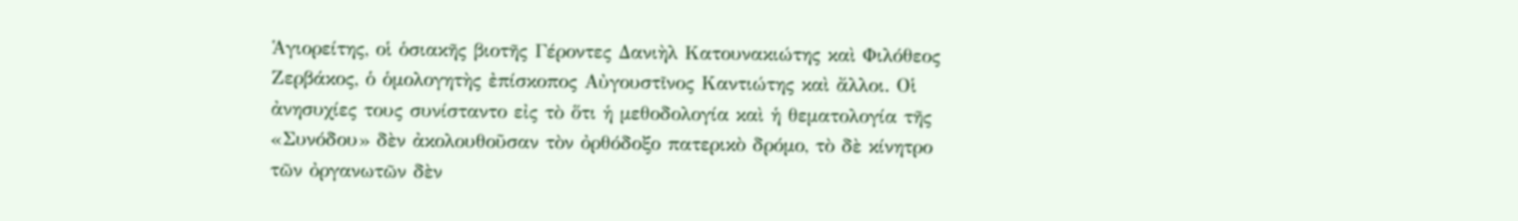Ἁγιορείτης, οἱ ὁσιακῆς βιοτῆς Γέροντες Δανιὴλ Κατουνακιώτης καὶ Φιλόθεος Ζερβάκος, ὁ ὁμολογητὴς ἐπίσκοπος Αὐγουστῖνος Καντιώτης καὶ ἄλλοι. Οἱ ἀνησυχίες τους συνίσταντο εἰς τὸ ὅτι ἡ μεθοδολογία καὶ ἡ θεματολογία τῆς «Συνόδου» δὲν ἀκολουθοῦσαν τὸν ὀρθόδοξο πατερικὸ δρόμο, τὸ δὲ κίνητρο τῶν ὀργανωτῶν δὲν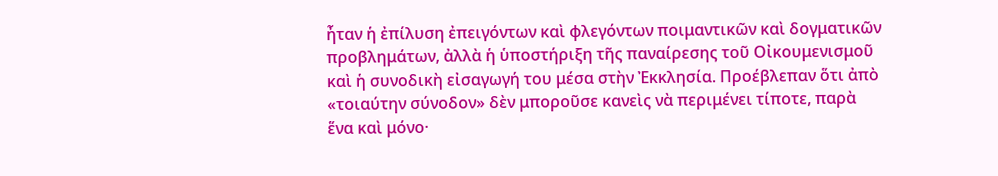ἦταν ἡ ἐπίλυση ἐπειγόντων καὶ φλεγόντων ποιμαντικῶν καὶ δογματικῶν προβλημάτων, ἀλλὰ ἡ ὑποστήριξη τῆς παναίρεσης τοῦ Οἰκουμενισμοῦ καὶ ἡ συνοδικὴ εἰσαγωγή του μέσα στὴν Ἐκκλησία. Προέβλεπαν ὅτι ἀπὸ «τοιαύτην σύνοδον» δὲν μποροῦσε κανεὶς νὰ περιμένει τίποτε, παρὰ ἕνα καὶ μόνο·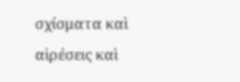σχίσματα καὶ αἱρέσεις καὶ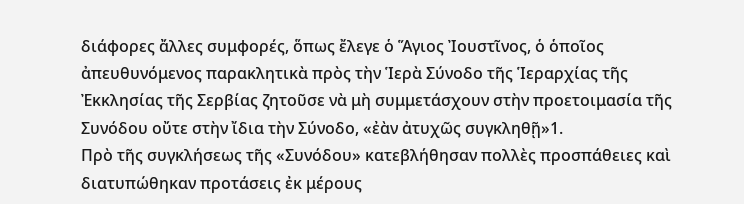διάφορες ἄλλες συμφορές, ὅπως ἔλεγε ὁ Ἅγιος Ἰουστῖνος, ὁ ὁποῖος ἀπευθυνόμενος παρακλητικὰ πρὸς τὴν Ἱερὰ Σύνοδο τῆς Ἱεραρχίας τῆς Ἐκκλησίας τῆς Σερβίας ζητοῦσε νὰ μὴ συμμετάσχουν στὴν προετοιμασία τῆς Συνόδου οὔτε στὴν ἴδια τὴν Σύνοδο, «ἐὰν ἀτυχῶς συγκληθῇ»1.
Πρὸ τῆς συγκλήσεως τῆς «Συνόδου» κατεβλήθησαν πολλὲς προσπάθειες καὶ διατυπώθηκαν προτάσεις ἐκ μέρους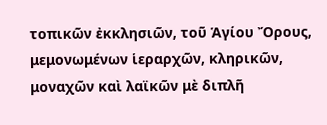τοπικῶν ἐκκλησιῶν, τοῦ Ἁγίου Ὄρους, μεμονωμένων ἱεραρχῶν, κληρικῶν, μοναχῶν καὶ λαϊκῶν μὲ διπλῆ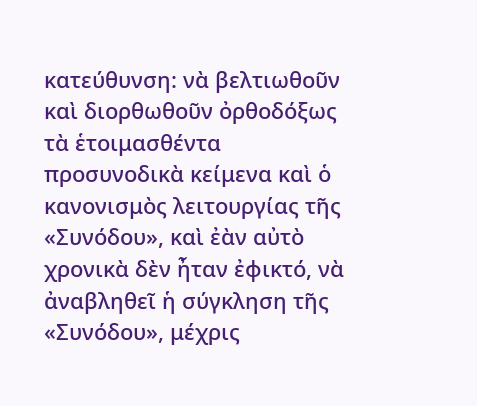κατεύθυνση: νὰ βελτιωθοῦν καὶ διορθωθοῦν ὀρθοδόξως τὰ ἑτοιμασθέντα προσυνοδικὰ κείμενα καὶ ὁ κανονισμὸς λειτουργίας τῆς «Συνόδου», καὶ ἐὰν αὐτὸ χρονικὰ δὲν ἦταν ἐφικτό, νὰ ἀναβληθεῖ ἡ σύγκληση τῆς «Συνόδου», μέχρις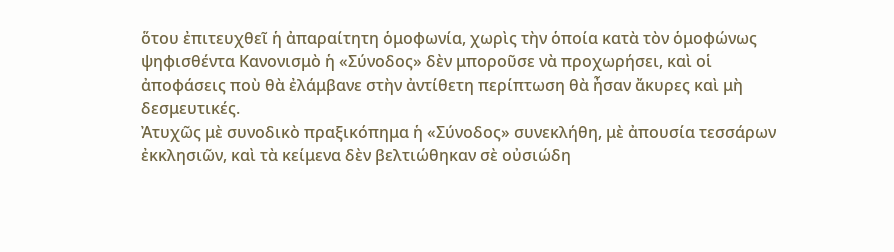ὅτου ἐπιτευχθεῖ ἡ ἀπαραίτητη ὁμοφωνία, χωρὶς τὴν ὁποία κατὰ τὸν ὁμοφώνως ψηφισθέντα Κανονισμὸ ἡ «Σύνοδος» δὲν μποροῦσε νὰ προχωρήσει, καὶ οἱ ἀποφάσεις ποὺ θὰ ἐλάμβανε στὴν ἀντίθετη περίπτωση θὰ ἦσαν ἄκυρες καὶ μὴ δεσμευτικές.
Ἀτυχῶς μὲ συνοδικὸ πραξικόπημα ἡ «Σύνοδος» συνεκλήθη, μὲ ἀπουσία τεσσάρων ἐκκλησιῶν, καὶ τὰ κείμενα δὲν βελτιώθηκαν σὲ οὐσιώδη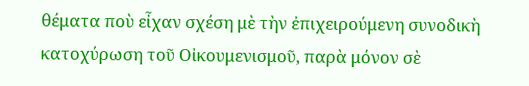θέματα ποὺ εἶχαν σχέση μὲ τὴν ἐπιχειρούμενη συνοδικὴ κατοχύρωση τοῦ Οἰκουμενισμοῦ, παρὰ μόνον σὲ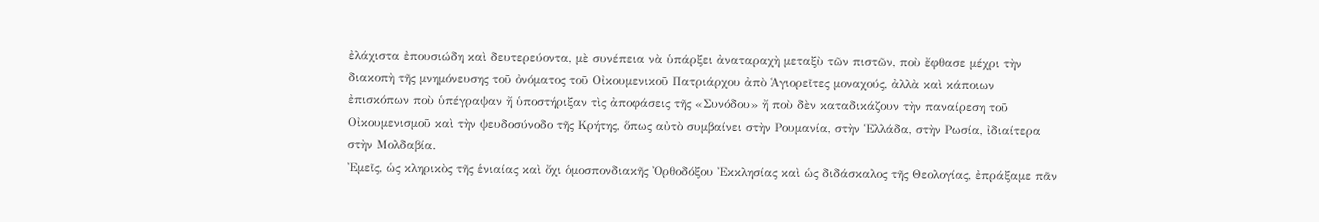ἐλάχιστα ἐπουσιώδη καὶ δευτερεύοντα, μὲ συνέπεια νὰ ὑπάρξει ἀναταραχὴ μεταξὺ τῶν πιστῶν, ποὺ ἔφθασε μέχρι τὴν διακοπὴ τῆς μνημόνευσης τοῦ ὀνόματος τοῦ Οἰκουμενικοῦ Πατριάρχου ἀπὸ Ἁγιορεῖτες μοναχούς, ἀλλὰ καὶ κάποιων ἐπισκόπων ποὺ ὑπέγραψαν ἤ ὑποστήριξαν τὶς ἀποφάσεις τῆς «Συνόδου» ἤ ποὺ δὲν καταδικάζουν τὴν παναίρεση τοῦ Οἰκουμενισμοῦ καὶ τὴν ψευδοσύνοδο τῆς Κρήτης, ὅπως αὐτὸ συμβαίνει στὴν Ρουμανία, στὴν Ἑλλάδα, στὴν Ρωσία, ἰδιαίτερα στὴν Μολδαβία.
Ἐμεῖς, ὡς κληρικὸς τῆς ἑνιαίας καὶ ὄχι ὁμοσπονδιακῆς Ὀρθοδόξου Ἐκκλησίας καὶ ὡς διδάσκαλος τῆς Θεολογίας, ἐπράξαμε πᾶν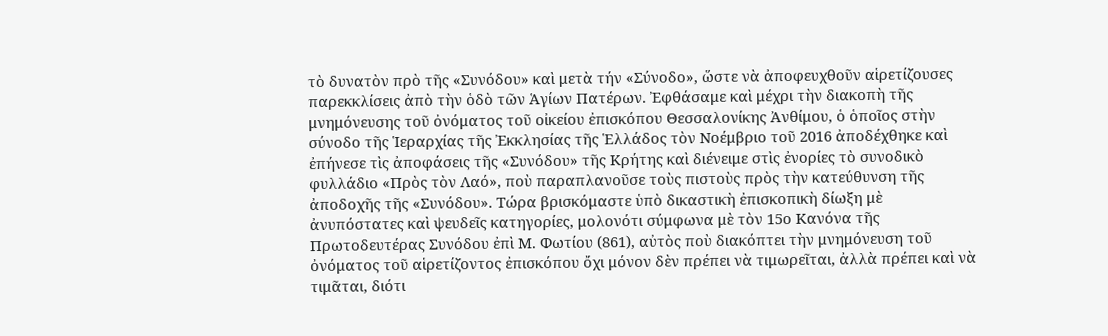τὸ δυνατὸν πρὸ τῆς «Συνόδου» καὶ μετὰ τήν «Σύνοδο», ὥστε νὰ ἀποφευχθοῦν αἱρετίζουσες παρεκκλίσεις ἀπὸ τὴν ὁδὸ τῶν Ἁγίων Πατέρων. Ἐφθάσαμε καὶ μέχρι τὴν διακοπὴ τῆς μνημόνευσης τοῦ ὀνόματος τοῦ οἰκείου ἐπισκόπου Θεσσαλονίκης Ἀνθίμου, ὁ ὁποῖος στὴν σύνοδο τῆς Ἱεραρχίας τῆς Ἐκκλησίας τῆς Ἑλλάδος τὸν Νοέμβριο τοῦ 2016 ἀποδέχθηκε καὶ ἐπήνεσε τὶς ἀποφάσεις τῆς «Συνόδου» τῆς Κρήτης καὶ διένειμε στὶς ἐνορίες τὸ συνοδικὸ φυλλάδιο «Πρὸς τὸν Λαό», ποὺ παραπλανοῦσε τοὺς πιστοὺς πρὸς τὴν κατεύθυνση τῆς ἀποδοχῆς τῆς «Συνόδου». Τώρα βρισκόμαστε ὑπὸ δικαστικὴ ἐπισκοπικὴ δίωξη μὲ ἀνυπόστατες καὶ ψευδεῖς κατηγορίες, μολονότι σύμφωνα μὲ τὸν 15ο Κανόνα τῆς Πρωτοδευτέρας Συνόδου ἐπὶ Μ. Φωτίου (861), αὐτὸς ποὺ διακόπτει τὴν μνημόνευση τοῦ ὀνόματος τοῦ αἱρετίζοντος ἐπισκόπου ὄχι μόνον δὲν πρέπει νὰ τιμωρεῖται, ἀλλὰ πρέπει καὶ νὰ τιμᾶται, διότι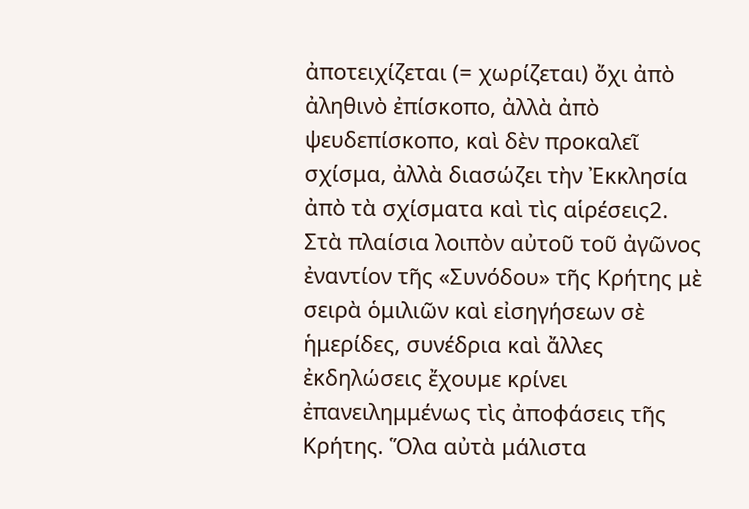ἀποτειχίζεται (= χωρίζεται) ὄχι ἀπὸ ἀληθινὸ ἐπίσκοπο, ἀλλὰ ἀπὸ ψευδεπίσκοπο, καὶ δὲν προκαλεῖ σχίσμα, ἀλλὰ διασώζει τὴν Ἐκκλησία ἀπὸ τὰ σχίσματα καὶ τὶς αἱρέσεις2. Στὰ πλαίσια λοιπὸν αὐτοῦ τοῦ ἀγῶνος ἐναντίον τῆς «Συνόδου» τῆς Κρήτης μὲ σειρὰ ὁμιλιῶν καὶ εἰσηγήσεων σὲ ἡμερίδες, συνέδρια καὶ ἄλλες ἐκδηλώσεις ἔχουμε κρίνει ἐπανειλημμένως τὶς ἀποφάσεις τῆς Κρήτης. Ὅλα αὐτὰ μάλιστα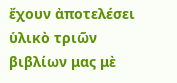ἔχουν ἀποτελέσει ὑλικὸ τριῶν βιβλίων μας μὲ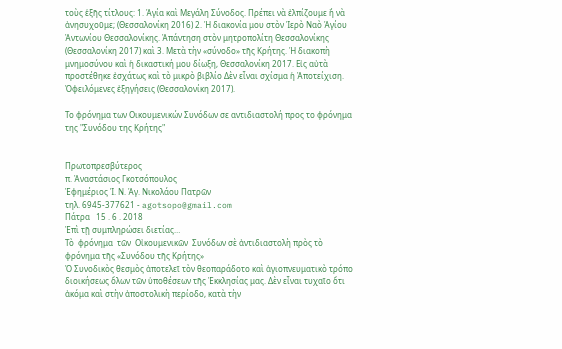τοὺς ἑξῆς τίτλους: 1. Ἁγία καὶ Μεγάλη Σύνοδος. Πρέπει νὰ ἐλπίζουμε ἤ νὰ ἀνησυχοῦμε; (Θεσσαλονίκη 2016) 2. Ἡ διακονία μου στὸν Ἱερὸ Ναὸ Ἁγίου Ἀντωνίου Θεσσαλονίκης. Ἀπάντηση στὸν μητροπολίτη Θεσσαλονίκης (Θεσσαλονίκη 2017) καὶ 3. Μετὰ τὴν «σύνοδο» τῆς Κρήτης. Ἡ διακοπὴ μνημοσύνου καὶ ἡ δικαστική μου δίωξη, Θεσσαλονίκη 2017. Εἰς αὐτὰ προστέθηκε ἐσχάτως καὶ τὸ μικρὸ βιβλίο Δὲν εἶναι σχίσμα ἡ Ἀποτείχιση. Ὀφειλόμενες ἐξηγήσεις (Θεσσαλονίκη 2017).

Το φρόνημα των Οικουμενικών Συνόδων σε αντιδιαστολή προς το φρόνημα της "Συνόδου της Κρήτης"


Πρωτοπρεσβύτερος
π. Ἀναστάσιος Γκοτσόπουλος
Ἐφημέριος Ἱ. Ν. Ἁγ. Νικολάου Πατρῶν
τηλ. 6945-377621 - agotsopo@gmail.com
Πάτρα   15 . 6 . 2018
Ἐπὶ τῇ συμπληρώσει διετίας…
Τὸ  φρόνημα  τῶν  Οἰκουμενικῶν  Συνόδων σὲ ἀντιδιαστολὴ πρὸς τὸ φρόνημα τῆς «Συνόδου τῆς Κρήτης»
Ὁ Συνοδικὸς θεσμὸς ἀποτελεῖ τὸν θεοπαράδοτο καὶ ἁγιοπνευματικὸ τρόπο διοικήσεως ὅλων τῶν ὑποθέσεων τῆς Ἐκκλησίας μας. Δὲν εἶναι τυχαῖο ὅτι ἀκόμα καὶ στὴν ἀποστολικὴ περίοδο, κατὰ τὴν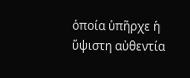ὁποία ὑπῆρχε ἡ ὕψιστη αὐθεντία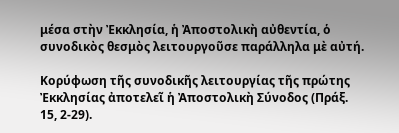μέσα στὴν Ἐκκλησία, ἡ Ἀποστολικὴ αὐθεντία, ὁ συνοδικὸς θεσμὸς λειτουργοῦσε παράλληλα μὲ αὐτή.

Κορύφωση τῆς συνοδικῆς λειτουργίας τῆς πρώτης Ἐκκλησίας ἀποτελεῖ ἡ Ἀποστολικὴ Σύνοδος (Πράξ. 15, 2-29).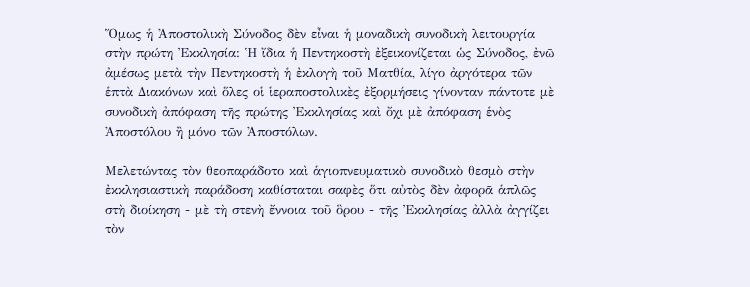Ὅμως ἡ Ἀποστολικὴ Σύνοδος δὲν εἶναι ἡ μοναδικὴ συνοδικὴ λειτουργία στὴν πρώτη Ἐκκλησία: Ἡ ἴδια ἡ Πεντηκοστὴ ἐξεικονίζεται ὡς Σύνοδος, ἐνῶ ἀμέσως μετὰ τὴν Πεντηκοστὴ ἡ ἐκλογὴ τοῦ Ματθία, λίγο ἀργότερα τῶν ἑπτὰ Διακόνων καὶ ὅλες οἱ ἱεραποστολικὲς ἐξορμήσεις γίνονταν πάντοτε μὲ συνοδικὴ ἀπόφαση τῆς πρώτης Ἐκκλησίας καὶ ὄχι μὲ ἀπόφαση ἑνὸς Ἀποστόλου ἢ μόνο τῶν Ἀποστόλων.

Μελετώντας τὸν θεοπαράδοτο καὶ ἁγιοπνευματικὸ συνοδικὸ θεσμὸ στὴν ἐκκλησιαστικὴ παράδοση καθίσταται σαφὲς ὅτι αὐτὸς δὲν ἀφορᾶ ἁπλῶς στὴ διοίκηση - μὲ τὴ στενὴ ἔννοια τοῦ ὃρου - τῆς Ἐκκλησίας ἀλλὰ ἀγγίζει τὸν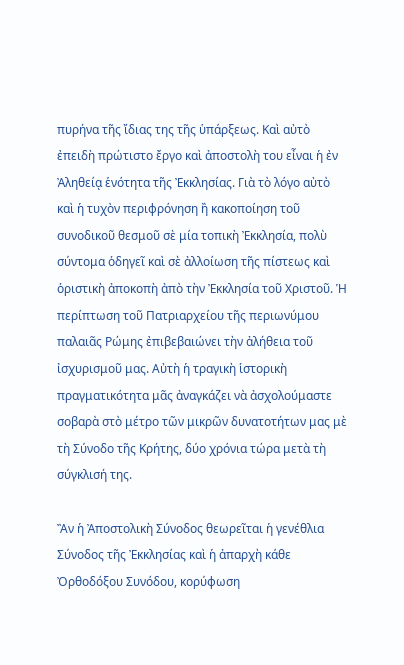πυρήνα τῆς ἴδιας της τῆς ὑπάρξεως. Καὶ αὐτὸ ἐπειδὴ πρώτιστο ἔργο καὶ ἀποστολὴ του εἶναι ἡ ἐν Ἀληθείᾳ ἑνότητα τῆς Ἐκκλησίας. Γιὰ τὸ λόγο αὐτὸ καὶ ἡ τυχὸν περιφρόνηση ἢ κακοποίηση τοῦ συνοδικοῦ θεσμοῦ σὲ μία τοπικὴ Ἐκκλησία, πολὺ σύντομα ὁδηγεῖ καὶ σὲ ἀλλοίωση τῆς πίστεως καὶ ὁριστικὴ ἀποκοπὴ ἀπὸ τὴν Ἐκκλησία τοῦ Χριστοῦ. Ἡ περίπτωση τοῦ Πατριαρχείου τῆς περιωνύμου παλαιᾶς Ρώμης ἐπιβεβαιώνει τὴν ἀλήθεια τοῦ ἰσχυρισμοῦ μας. Αὐτὴ ἡ τραγικὴ ἱστορικὴ πραγματικότητα μᾶς ἀναγκάζει νὰ ἀσχολούμαστε σοβαρὰ στὸ μέτρο τῶν μικρῶν δυνατοτήτων μας μὲ τὴ Σύνοδο τῆς Κρήτης, δύο χρόνια τώρα μετὰ τὴ σύγκλισή της.

Ἂν ἡ Ἀποστολικὴ Σύνοδος θεωρεῖται ἡ γενέθλια Σύνοδος τῆς Ἐκκλησίας καὶ ἡ ἀπαρχὴ κάθε Ὀρθοδόξου Συνόδου, κορύφωση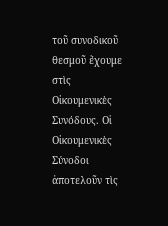τοῦ συνοδικοῦ θεσμοῦ ἔχουμε στὶς Οἰκουμενικὲς Συνόδους. Οἱ Οἰκουμενικὲς Σύνοδοι ἀποτελοῦν τὶς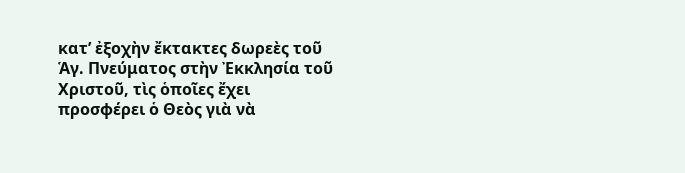κατ’ ἐξοχὴν ἔκτακτες δωρεὲς τοῦ Ἁγ. Πνεύματος στὴν Ἐκκλησία τοῦ Χριστοῦ, τὶς ὁποῖες ἔχει προσφέρει ὁ Θεὸς γιὰ νὰ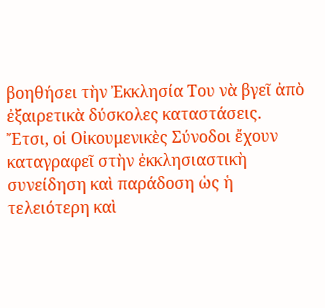βοηθήσει τὴν Ἐκκλησία Του νὰ βγεῖ ἀπὸ ἐξαιρετικὰ δύσκολες καταστάσεις. Ἔτσι, οἱ Οἰκουμενικὲς Σύνοδοι ἔχουν καταγραφεῖ στὴν ἐκκλησιαστικὴ συνείδηση καὶ παράδοση ὡς ἡ τελειότερη καὶ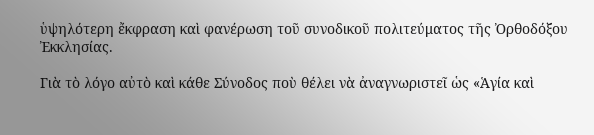ὑψηλότερη ἔκφραση καὶ φανέρωση τοῦ συνοδικοῦ πολιτεύματος τῆς Ὀρθοδόξου Ἐκκλησίας.

Γιὰ τὸ λόγο αὐτὸ καὶ κάθε Σύνοδος ποὺ θέλει νὰ ἀναγνωριστεῖ ὡς «Ἁγία καὶ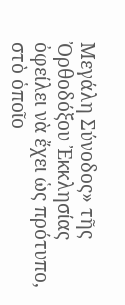Μεγάλη Σύνοδος» τῆς Ὀρθοδόξου Ἐκκλησίας ὀφείλει νὰ ἔχει ὡς πρότυπο, στὸ ὁποῖο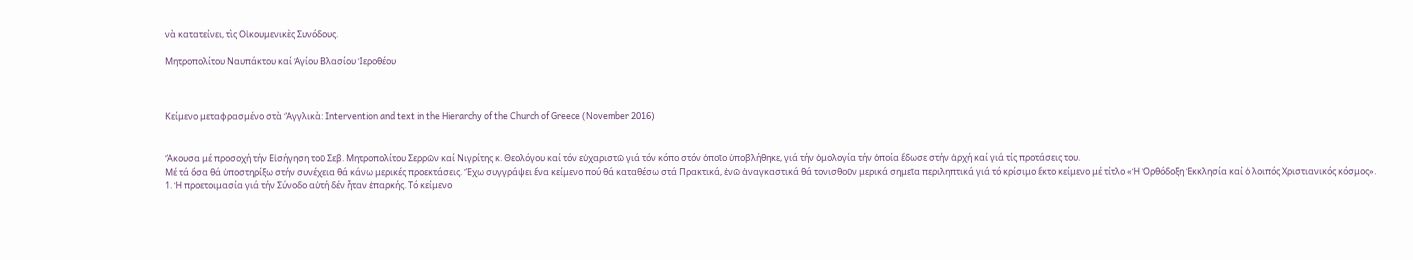νὰ κατατείνει, τὶς Οἰκουμενικὲς Συνόδους.

Μητροπολίτου Ναυπάκτου καί Ἁγίου Βλασίου Ἱεροθέου



Κείμενο μεταφρασμένο στὰ Ἂγγλικὰ: Intervention and text in the Hierarchy of the Church of Greece (November 2016)


Ἄκουσα μέ προσοχή τήν Εἰσήγηση τοῦ Σεβ. Μητροπολίτου Σερρῶν καί Νιγρίτης κ. Θεολόγου καί τόν εὐχαριστῶ γιά τόν κόπο στόν ὁποῖο ὑποβλήθηκε, γιά τήν ὁμολογία τήν ὁποία ἔδωσε στήν ἀρχή καί γιά τίς προτάσεις του.
Μέ τά ὅσα θά ὑποστηρίξω στήν συνέχεια θά κάνω μερικές προεκτάσεις. Ἔχω συγγράψει ἕνα κείμενο πού θά καταθέσω στά Πρακτικά, ἐνῶ ἀναγκαστικά θά τονισθοῦν μερικά σημεῖα περιληπτικά γιά τό κρίσιμο ἕκτο κείμενο μέ τίτλο «Ἡ Ὀρθόδοξη Ἐκκλησία καί ὁ λοιπός Χριστιανικός κόσμος».
1. Ἡ προετοιμασία γιά τήν Σύνοδο αὐτή δέν ἦταν ἐπαρκής. Τό κείμενο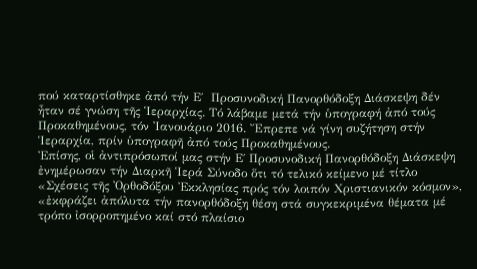πού καταρτίσθηκε ἀπό τήν Ε΄  Προσυνοδική Πανορθόδοξη Διάσκεψη δέν ἦταν σέ γνώση τῆς Ἱεραρχίας. Τό λάβαμε μετά τήν ὑπογραφή ἀπό τούς Προκαθημένους, τόν Ἰανουάριο 2016. Ἔπρεπε νά γίνη συζήτηση στήν Ἱεραρχία, πρίν ὑπογραφῆ ἀπό τούς Προκαθημένους.
Ἐπίσης, οἱ ἀντιπρόσωποί μας στήν Ε΄ Προσυνοδική Πανορθόδοξη Διάσκεψη ἐνημέρωσαν τήν Διαρκῆ Ἱερά Σύνοδο ὅτι τό τελικό κείμενο μέ τίτλο «Σχέσεις τῆς Ὀρθοδόξου Ἐκκλησίας πρός τόν λοιπόν Χριστιανικόν κόσμον», «ἐκφράζει ἀπόλυτα τήν πανορθόδοξη θέση στά συγκεκριμένα θέματα μέ τρόπο ἰσορροπημένο καί στό πλαίσιο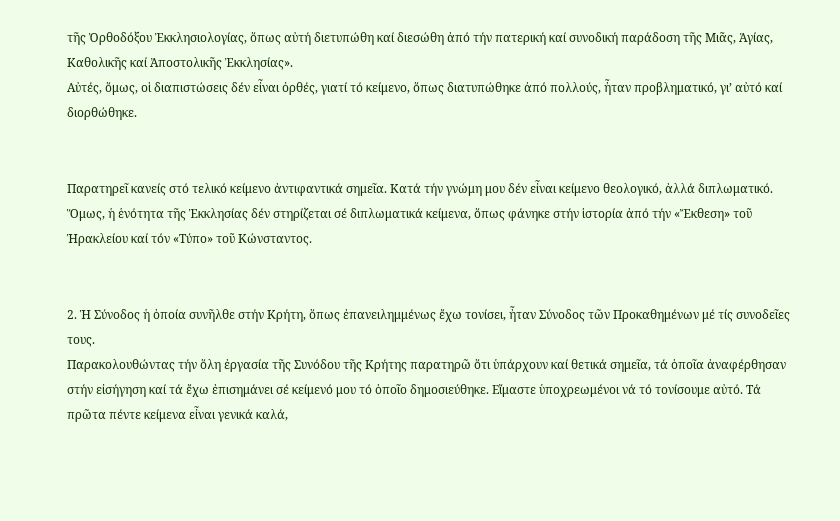τῆς Ὀρθοδόξου Ἐκκλησιολογίας, ὅπως αὐτή διετυπώθη καί διεσώθη ἀπό τήν πατερική καί συνοδική παράδοση τῆς Μιᾶς, Ἁγίας, Καθολικῆς καί Ἀποστολικῆς Ἐκκλησίας».
Αὐτές, ὅμως, οἱ διαπιστώσεις δέν εἶναι ὀρθές, γιατί τό κείμενο, ὅπως διατυπώθηκε ἀπό πολλούς, ἦταν προβληματικό, γι’ αὐτό καί διορθώθηκε.


Παρατηρεῖ κανείς στό τελικό κείμενο ἀντιφαντικά σημεῖα. Κατά τήν γνώμη μου δέν εἶναι κείμενο θεολογικό, ἀλλά διπλωματικό. Ὅμως, ἡ ἑνότητα τῆς Ἐκκλησίας δέν στηρίζεται σέ διπλωματικά κείμενα, ὅπως φάνηκε στήν ἱστορία ἀπό τήν «Ἔκθεση» τοῦ Ἡρακλείου καί τόν «Τύπο» τοῦ Κώνσταντος.


2. Ἡ Σύνοδος ἡ ὁποία συνῆλθε στήν Κρήτη, ὅπως ἐπανειλημμένως ἔχω τονίσει, ἦταν Σύνοδος τῶν Προκαθημένων μέ τίς συνοδεῖες τους.
Παρακολουθώντας τήν ὅλη ἐργασία τῆς Συνόδου τῆς Κρήτης παρατηρῶ ὅτι ὑπάρχουν καί θετικά σημεῖα, τά ὁποῖα ἀναφέρθησαν στήν εἰσήγηση καί τά ἔχω ἐπισημάνει σέ κείμενό μου τό ὁποῖο δημοσιεύθηκε. Εἴμαστε ὑποχρεωμένοι νά τό τονίσουμε αὐτό. Τά πρῶτα πέντε κείμενα εἶναι γενικά καλά,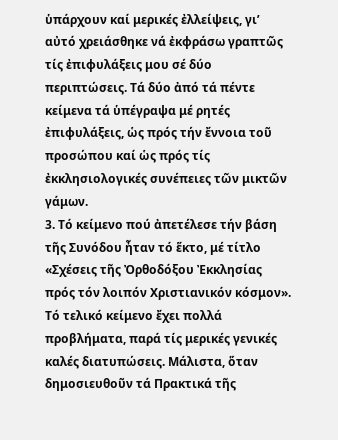ὑπάρχουν καί μερικές ἐλλείψεις, γι’ αὐτό χρειάσθηκε νά ἐκφράσω γραπτῶς τίς ἐπιφυλάξεις μου σέ δύο περιπτώσεις. Τά δύο ἀπό τά πέντε κείμενα τά ὑπέγραψα μέ ρητές ἐπιφυλάξεις, ὡς πρός τήν ἔννοια τοῦ προσώπου καί ὡς πρός τίς ἐκκλησιολογικές συνέπειες τῶν μικτῶν γάμων.
3. Τό κείμενο πού ἀπετέλεσε τήν βάση τῆς Συνόδου ἦταν τό ἕκτο, μέ τίτλο «Σχέσεις τῆς Ὀρθοδόξου Ἐκκλησίας πρός τόν λοιπόν Χριστιανικόν κόσμον». Τό τελικό κείμενο ἔχει πολλά προβλήματα, παρά τίς μερικές γενικές καλές διατυπώσεις. Μάλιστα, ὅταν δημοσιευθοῦν τά Πρακτικά τῆς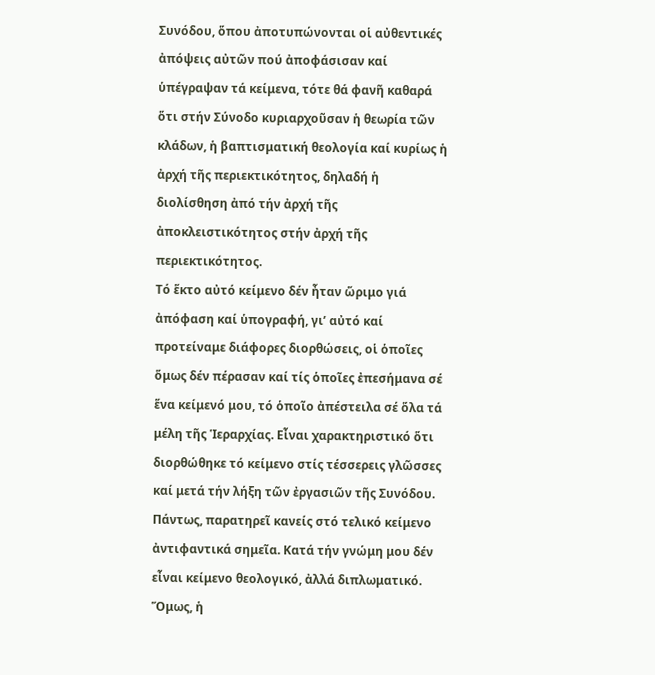Συνόδου, ὅπου ἀποτυπώνονται οἱ αὐθεντικές ἀπόψεις αὐτῶν πού ἀποφάσισαν καί ὑπέγραψαν τά κείμενα, τότε θά φανῆ καθαρά ὅτι στήν Σύνοδο κυριαρχοῦσαν ἡ θεωρία τῶν κλάδων, ἡ βαπτισματική θεολογία καί κυρίως ἡ ἀρχή τῆς περιεκτικότητος, δηλαδή ἡ διολίσθηση ἀπό τήν ἀρχή τῆς ἀποκλειστικότητος στήν ἀρχή τῆς περιεκτικότητος.
Τό ἕκτο αὐτό κείμενο δέν ἦταν ὥριμο γιά ἀπόφαση καί ὑπογραφή, γι’ αὐτό καί προτείναμε διάφορες διορθώσεις, οἱ ὁποῖες ὅμως δέν πέρασαν καί τίς ὁποῖες ἐπεσήμανα σέ ἕνα κείμενό μου, τό ὁποῖο ἀπέστειλα σέ ὅλα τά μέλη τῆς Ἱεραρχίας. Εἶναι χαρακτηριστικό ὅτι διορθώθηκε τό κείμενο στίς τέσσερεις γλῶσσες καί μετά τήν λήξη τῶν ἐργασιῶν τῆς Συνόδου.
Πάντως, παρατηρεῖ κανείς στό τελικό κείμενο ἀντιφαντικά σημεῖα. Κατά τήν γνώμη μου δέν εἶναι κείμενο θεολογικό, ἀλλά διπλωματικό. Ὅμως, ἡ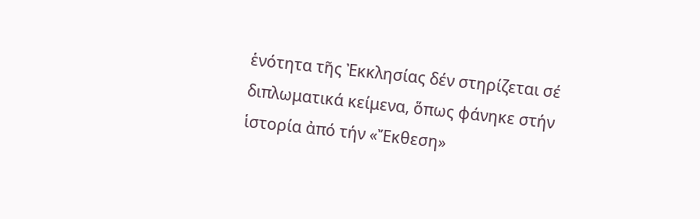ἑνότητα τῆς Ἐκκλησίας δέν στηρίζεται σέ διπλωματικά κείμενα, ὅπως φάνηκε στήν ἱστορία ἀπό τήν «Ἔκθεση»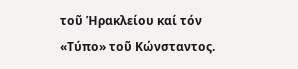τοῦ Ἡρακλείου καί τόν «Τύπο» τοῦ Κώνσταντος.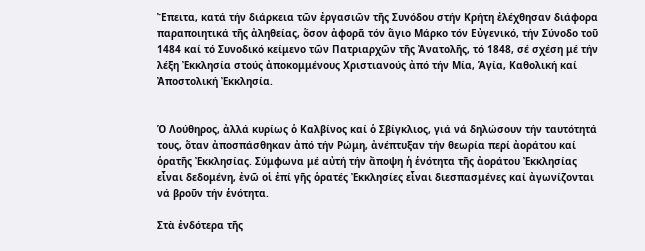Ἔπειτα, κατά τήν διάρκεια τῶν ἐργασιῶν τῆς Συνόδου στήν Κρήτη ἐλέχθησαν διάφορα παραποιητικά τῆς ἀληθείας, ὅσον ἀφορᾶ τόν ἅγιο Μάρκο τόν Εὐγενικό, τήν Σύνοδο τοῦ 1484 καί τό Συνοδικό κείμενο τῶν Πατριαρχῶν τῆς Ἀνατολῆς, τό 1848, σέ σχέση μέ τήν λέξη Ἐκκλησία στούς ἀποκομμένους Χριστιανούς ἀπό τήν Μία, Ἁγία, Καθολική καί Ἀποστολική Ἐκκλησία.


Ὁ Λούθηρος, ἀλλά κυρίως ὁ Καλβίνος καί ὁ Σβίγκλιος, γιά νά δηλώσουν τήν ταυτότητά τους, ὅταν ἀποσπάσθηκαν ἀπό τήν Ρώμη, ἀνέπτυξαν τήν θεωρία περί ἀοράτου καί ὁρατῆς Ἐκκλησίας. Σύμφωνα μέ αὐτή τήν ἄποψη ἡ ἑνότητα τῆς ἀοράτου Ἐκκλησίας εἶναι δεδομένη, ἐνῶ οἱ ἐπί γῆς ὁρατές Ἐκκλησίες εἶναι διεσπασμένες καί ἀγωνίζονται νά βροῦν τήν ἑνότητα.

Στὰ ἐνδότερα τῆς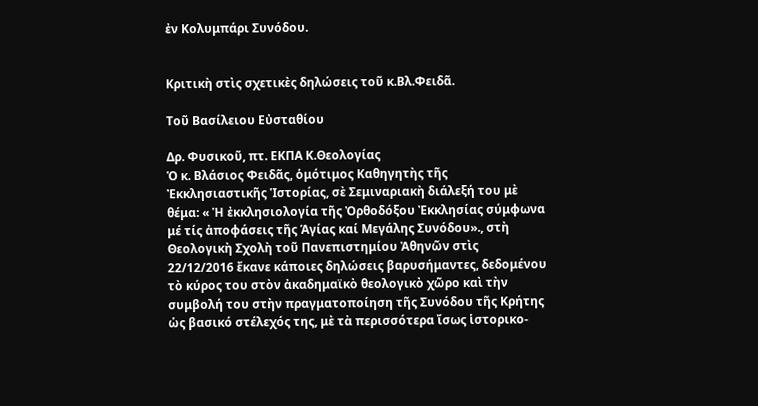ἐν Κολυμπάρι Συνόδου.


Κριτικὴ στὶς σχετικὲς δηλώσεις τοῦ κ.Βλ.Φειδᾶ.

Toῦ Βασίλειου Εὐσταθίου

Δρ. Φυσικοῦ, πτ. ΕΚΠΑ Κ.Θεολογίας
Ὁ κ. Βλάσιος Φειδᾶς, ὁμότιμος Καθηγητὴς τῆς Ἐκκλησιαστικῆς Ἱστορίας, σὲ Σεμιναριακὴ διάλεξή του μὲ θέμα: « Ἡ ἐκκλησιολογία τῆς Ὀρθοδόξου Ἐκκλησίας σύμφωνα μέ τίς ἀποφάσεις τῆς Ἁγίας καί Μεγάλης Συνόδου»., στὴ Θεολογικὴ Σχολὴ τοῦ Πανεπιστημίου Ἀθηνῶν στὶς 22/12/2016 ἔκανε κάποιες δηλώσεις βαρυσήμαντες, δεδομένου τὸ κύρος του στὸν ἀκαδημαϊκὸ θεολογικὸ χῶρο καὶ τὴν συμβολή του στὴν πραγματοποίηση τῆς Συνόδου τῆς Κρήτης ὡς βασικό στέλεχός της, μὲ τὰ περισσότερα ἴσως ἱστορικο-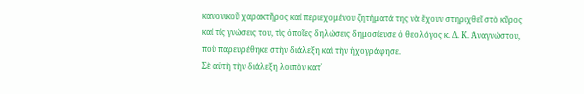κανονικοῦ χαρακτῆρος καί περιεχομένου ζητήματά της νὰ ἔχουν στηριχθεῖ στὸ κῦρος καί τίς γνώσεις του, τὶς ὁποῖες δηλώσεις δημοσίευσε ὁ θεολόγος κ. Δ. Κ. Ἀναγνώστου, ποὺ παρευρέθηκε στὴν διάλεξη καὶ τὴν ἠχογράφησε.
Σὲ αὐτὴ τὴν διάλεξη λοιπὸν κατ᾿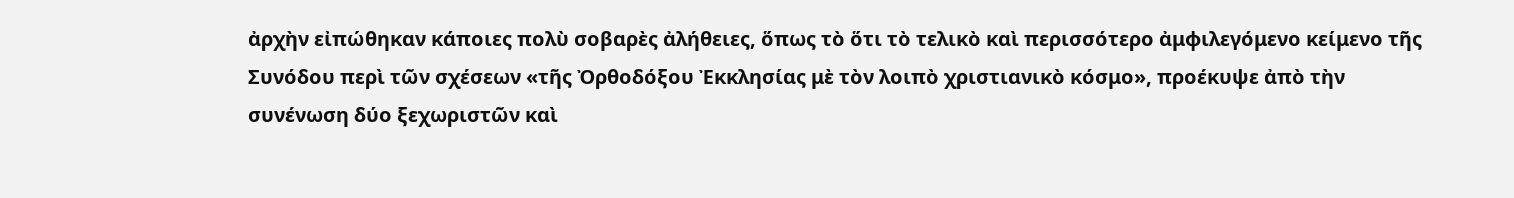ἀρχὴν εἰπώθηκαν κάποιες πολὺ σοβαρὲς ἀλήθειες, ὅπως τὸ ὅτι τὸ τελικὸ καὶ περισσότερο ἀμφιλεγόμενο κείμενο τῆς Συνόδου περὶ τῶν σχέσεων «τῆς Ὀρθοδόξου Ἐκκλησίας μὲ τὸν λοιπὸ χριστιανικὸ κόσμο», προέκυψε ἀπὸ τὴν συνένωση δύο ξεχωριστῶν καὶ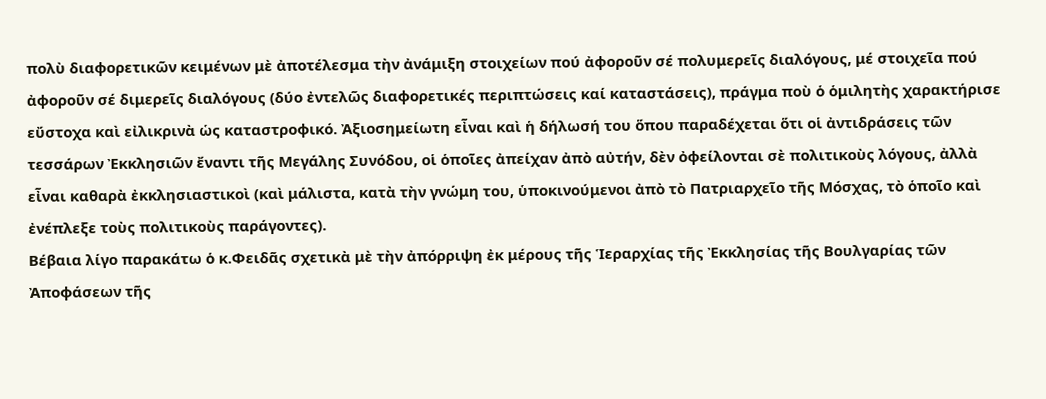πολὺ διαφορετικῶν κειμένων μὲ ἀποτέλεσμα τὴν ἀνάμιξη στοιχείων πού ἀφοροῦν σέ πολυμερεῖς διαλόγους, μέ στοιχεῖα πού ἀφοροῦν σέ διμερεῖς διαλόγους (δύο ἐντελῶς διαφορετικές περιπτώσεις καί καταστάσεις), πράγμα ποὺ ὁ ὁμιλητὴς χαρακτήρισε εὔστοχα καὶ εἰλικρινὰ ὡς καταστροφικό. Ἀξιοσημείωτη εἶναι καὶ ἡ δήλωσή του ὅπου παραδέχεται ὅτι οἱ ἀντιδράσεις τῶν τεσσάρων Ἐκκλησιῶν ἔναντι τῆς Μεγάλης Συνόδου, οἱ ὁποῖες ἀπείχαν ἀπὸ αὐτήν, δὲν ὀφείλονται σὲ πολιτικοὺς λόγους, ἀλλὰ εἶναι καθαρὰ ἐκκλησιαστικοὶ (καὶ μάλιστα, κατὰ τὴν γνώμη του, ὑποκινούμενοι ἀπὸ τὸ Πατριαρχεῖο τῆς Μόσχας, τὸ ὁποῖο καὶ ἐνέπλεξε τοὺς πολιτικοὺς παράγοντες).
Βέβαια λίγο παρακάτω ὁ κ.Φειδᾶς σχετικὰ μὲ τὴν ἀπόρριψη ἐκ μέρους τῆς Ἱεραρχίας τῆς Ἐκκλησίας τῆς Βουλγαρίας τῶν Ἀποφάσεων τῆς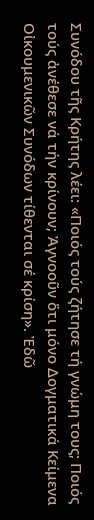Συνόδου τῆς Κρήτης λέει: «Ποιός τούς ζήτησε τή γνώμη τους; Ποιός τούς ἀνέθεσε νά τήν κρίνουν; Ἀγνοοῦν ὅτι μόνο Δογματικά Κείμενα Οἰκουμενικῶν Συνόδων τίθενται σέ κρίση». Ἐδῶ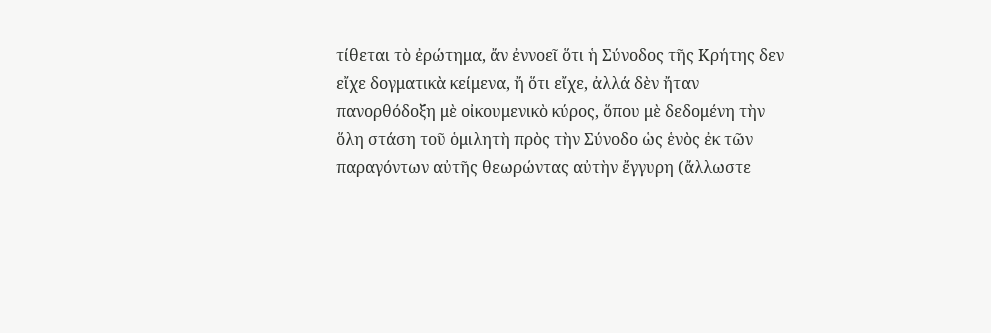τίθεται τὸ ἐρώτημα, ἄν ἐννοεῖ ὅτι ἡ Σύνοδος τῆς Κρήτης δεν εἴχε δογματικὰ κείμενα, ἤ ὅτι εἴχε, ἀλλά δὲν ἤταν πανορθόδοξη μὲ οἰκουμενικὸ κύρος, ὅπου μὲ δεδομένη τὴν ὅλη στάση τοῦ ὁμιλητὴ πρὸς τὴν Σύνοδο ὡς ἑνὸς ἐκ τῶν παραγόντων αὐτῆς θεωρώντας αὐτὴν ἔγγυρη (ἄλλωστε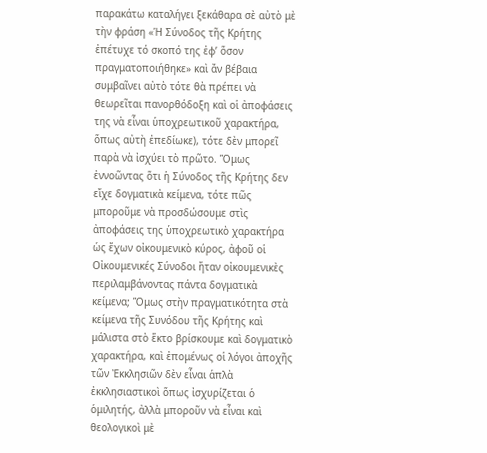παρακάτω καταλήγει ξεκάθαρα σὲ αὐτὸ μὲ τὴν φράση «Ἡ Σύνοδος τῆς Κρήτης ἐπέτυχε τό σκοπό της ἐφ’ ὅσον πραγματοποιήθηκε» καὶ ἄν βέβαια συμβαῖνει αὐτὸ τότε θὰ πρέπει νὰ θεωρεῖται πανορθόδοξη καὶ οἱ ἀποφάσεις της νὰ εἶναι ὑποχρεωτικοῦ χαρακτήρα, ὅπως αὐτὴ ἐπεδίωκε), τότε δὲν μπορεῖ παρὰ νὰ ἰσχύει τὸ πρῶτο. Ὅμως ἐννοῶντας ὅτι ἡ Σύνοδος τῆς Κρήτης δεν εἴχε δογματικὰ κείμενα, τότε πῶς μποροῦμε νὰ προσδώσουμε στὶς ἀποφάσεις της ὑποχρεωτικὸ χαρακτήρα ὡς ἔχων οἰκουμενικὸ κύρος, ἀφοῦ οἱ Οἰκουμενικές Σύνοδοι ἤταν οἰκουμενικὲς περιλαμβάνοντας πάντα δογματικὰ κείμενα; Ὅμως στὴν πραγματικότητα στὰ κείμενα τῆς Συνόδου τῆς Κρήτης καὶ μάλιστα στὸ ἕκτο βρίσκουμε καὶ δογματικὸ χαρακτήρα, καὶ ἐπομένως οἱ λόγοι ἀποχῆς τῶν Ἐκκλησιῶν δὲν εἶναι ἁπλὰ ἐκκλησιαστικοὶ ὅπως ἰσχυρίζεται ὁ ὁμιλητής, ἀλλὰ μποροῦν νὰ εἶναι καὶ θεολογικοὶ μὲ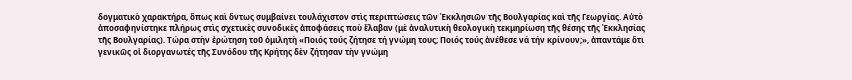δογματικὸ χαρακτήρα, ὅπως καὶ ὅντως συμβαίνει τουλάχιστον στὶς περιπτώσεις τῶν Ἐκκλησιῶν τῆς Βουλγαρίας καὶ τῆς Γεωργίας. Αὐτὸ ἀποσαφηνίστηκε πλήρως στὶς σχετικὲς συνοδικὲς ἀποφάσεις ποὺ ἔλαβαν (μὲ ἀναλυτικὴ θεολογικὴ τεκμηρίωση τῆς θέσης τῆς Ἐκκλησίας τῆς Βουλγαρίας). Τώρα στὴν ἐρώτηση τοῦ ὁμιλητὴ «Ποιός τούς ζήτησε τή γνώμη τους; Ποιός τούς ἀνέθεσε νά τήν κρίνουν;», ἀπαντάμε ὅτι γενικῶς οἱ διοργανωτές τῆς Συνόδου τῆς Κρήτης δὲν ζήτησαν τὴν γνώμη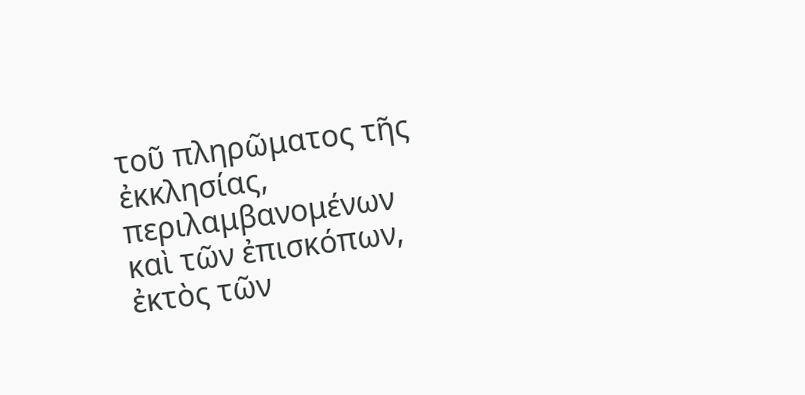τοῦ πληρῶματος τῆς ἐκκλησίας, περιλαμβανομένων καὶ τῶν ἐπισκόπων, ἐκτὸς τῶν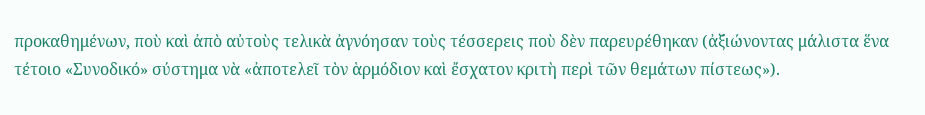προκαθημένων, ποὺ καὶ ἀπὸ αὐτοὺς τελικὰ ἀγνόησαν τοὺς τέσσερεις ποὺ δὲν παρευρέθηκαν (ἀξιώνοντας μάλιστα ἕνα τέτοιο «Συνοδικό» σύστημα νὰ «ἀποτελεῖ τὸν ἁρμόδιον καὶ ἔσχατον κριτὴ περὶ τῶν θεμάτων πίστεως»).